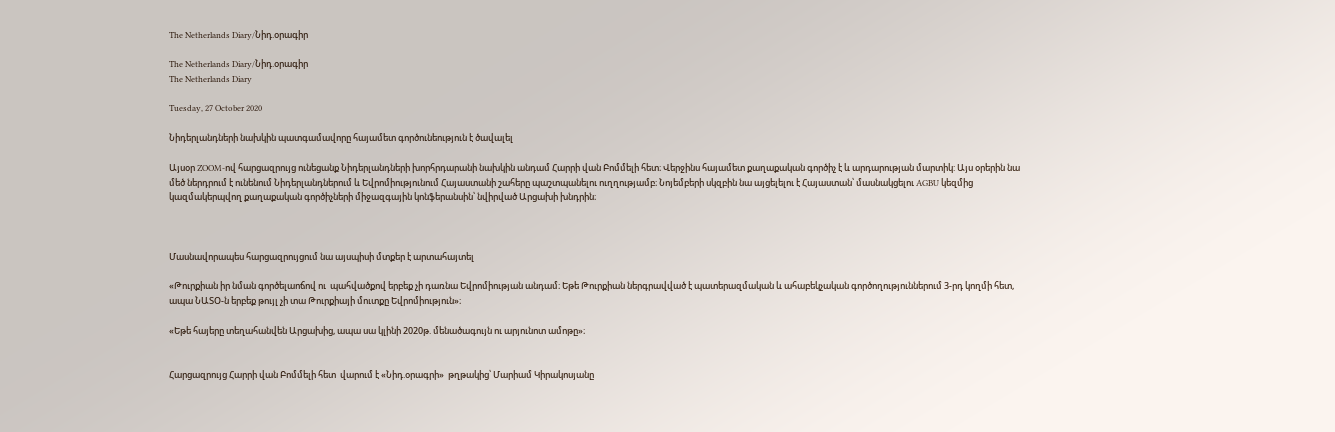The Netherlands Diary/Նիդ.օրագիր

The Netherlands Diary/Նիդ.օրագիր
The Netherlands Diary

Tuesday, 27 October 2020

Նիդերլանդների նախկին պատգամավորը հայամետ գործունեություն է ծավալել

Այսօր ZOOM-ով հարցազրույց ունեցանք Նիդերլանդների խորհրդարանի նախկին անդամ Հարրի վան Բոմմելի հետ։ Վերջինս հայամետ քաղաքական գործիչ է և արդարության մարտիկ: Այս օրերին նա մեծ ներդրում է ունենում Նիդերլանդներում և Եվրոմիությունում Հայաստանի շահերը պաշտպանելու ուղղությամբ։ Նոյեմբերի սկզբին նա այցելելու է Հայաստան՝ մասնակցելու AGBU կեզմից կազմակերպվող քաղաքական գործիչների միջազգային կոնֆերանսին՝ նվիրված Արցախի խնդրին։



Մասնավորապես հարցազրույցում նա այսպիսի մտքեր է արտահայտել

«Թուրքիան իր նման գործելաոճով ու  պահվածքով երբեք չի դառնա Եվրոմիության անդամ։ Եթե Թուրքիան ներգրավված է պատերազմական և ահաբեկչական գործողություններում 3-րդ կողմի հետ, ապա ՆԱՏՕ-ն երբեք թույլ չի տա Թուրքիայի մուտքը Եվրոմիություն»։

«Եթե հայերը տեղահանվեն Արցախից, ապա սա կլինի 2020թ. մենածագույն ու արյունոտ ամոթը»։


Հարցազրույց Հարրի վան Բոմմելի հետ  վարում է «Նիդ.օրագրի»  թղթակից՝ Մարիամ Կիրակոսյանը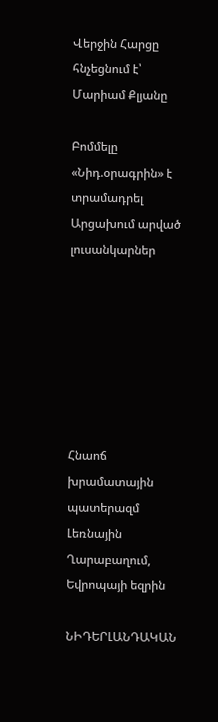Վերջին Հարցը հնչեցնում է՝  Մարիամ Քլյանը

Բոմմելը «Նիդ.օրագրին» է  տրամադրել  Արցախում արված լուսանկարներ







Հնաոճ խրամատային պատերազմ Լեռնային Ղարաբաղում, Եվրոպայի եզրին

ՆԻԴԵՐԼԱՆԴԱԿԱՆ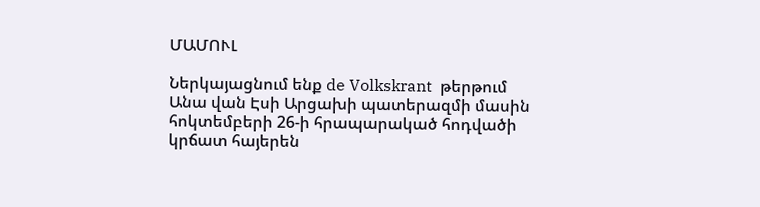ՄԱՄՈՒԼ

Ներկայացնում ենք de Volkskrant  թերթում  Անա վան Էսի Արցախի պատերազմի մասին հոկտեմբերի 26-ի հրապարակած հոդվածի կրճատ հայերեն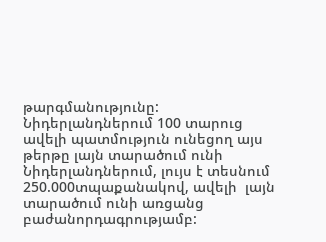թարգմանությունը: Նիդերլանդներում 100 տարուց ավելի պատմություն ունեցող այս թերթը լայն տարածում ունի Նիդերլանդներում, լույս է տեսնում 250.000տպաքանակով, ավելի  լայն  տարածում ունի առցանց բաժանորդագրությամբ: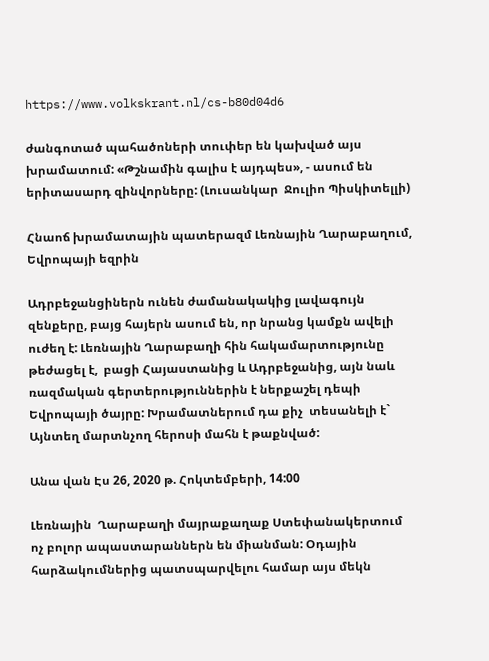https://www.volkskrant.nl/cs-b80d04d6

ժանգոտած պահածոների տուփեր են կախված այս խրամատում: «Թշնամին գալիս է այդպես», - ասում են երիտասարդ զինվորները: (Լուսանկար  Ջուլիո Պիսկիտելլի)

Հնաոճ խրամատային պատերազմ Լեռնային Ղարաբաղում, Եվրոպայի եզրին

Ադրբեջանցիներն ունեն ժամանակակից լավագույն զենքերը, բայց հայերն ասում են, որ նրանց կամքն ավելի ուժեղ է: Լեռնային Ղարաբաղի հին հակամարտությունը թեժացել է,  բացի Հայաստանից և Ադրբեջանից, այն նաև ռազմական գերտերություններին է ներքաշել դեպի Եվրոպայի ծայրը: Խրամատներում դա քիչ  տեսանելի է` Այնտեղ մարտնչող հերոսի մահն է թաքնված:

Անա վան Էս 26, 2020 թ. Հոկտեմբերի, 14:00

Լեռնային  Ղարաբաղի մայրաքաղաք Ստեփանակերտում ոչ բոլոր ապաստարաններն են միանման: Օդային հարձակումներից պատսպարվելու համար այս մեկն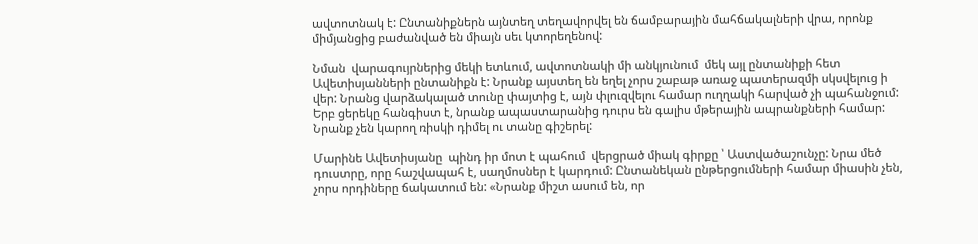ավտոտնակ է: Ընտանիքներն այնտեղ տեղավորվել են ճամբարային մահճակալների վրա, որոնք միմյանցից բաժանված են միայն սեւ կտորեղենով:

Նման  վարագույրներից մեկի ետևում, ավտոտնակի մի անկյունում  մեկ այլ ընտանիքի հետ Ավետիսյանների ընտանիքն է: Նրանք այստեղ են եղել չորս շաբաթ առաջ պատերազմի սկսվելուց ի վեր: Նրանց վարձակալած տունը փայտից է, այն փլուզվելու համար ուղղակի հարված չի պահանջում: Երբ ցերեկը հանգիստ է, նրանք ապաստարանից դուրս են գալիս մթերային ապրանքների համար: Նրանք չեն կարող ռիսկի դիմել ու տանը գիշերել:

Մարինե Ավետիսյանը  պինդ իր մոտ է պահում  վերցրած միակ գիրքը ՝ Աստվածաշունչը: Նրա մեծ դուստրը, որը հաշվապահ է, սաղմոսներ է կարդում: Ընտանեկան ընթերցումների համար միասին չեն, չորս որդիները ճակատում են: «Նրանք միշտ ասում են, որ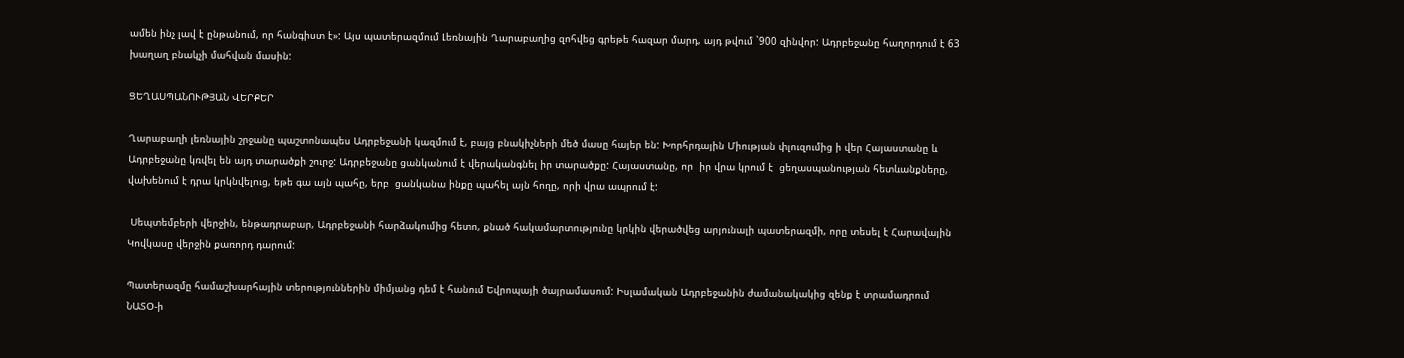ամեն ինչ լավ է ընթանում, որ հանգիստ է»: Այս պատերազմում Լեռնային Ղարաբաղից զոհվեց գրեթե հազար մարդ, այդ թվում `900 զինվոր: Ադրբեջանը հաղորդում է 63 խաղաղ բնակչի մահվան մասին:

ՑԵՂԱՍՊԱՆՈՒԹՅԱՆ ՎԵՐՔԵՐ

Ղարաբաղի լեռնային շրջանը պաշտոնապես Ադրբեջանի կազմում է, բայց բնակիչների մեծ մասը հայեր են: Խորհրդային Միության փլուզումից ի վեր Հայաստանը և Ադրբեջանը կռվել են այդ տարածքի շուրջ: Ադրբեջանը ցանկանում է վերականգնել իր տարածքը: Հայաստանը, որ  իր վրա կրում է  ցեղասպանության հետևանքները, վախենում է դրա կրկնվելուց, եթե գա այն պահը, երբ  ցանկանա ինքը պահել այն հողը, որի վրա ապրում է:

 Սեպտեմբերի վերջին, ենթադրաբար, Ադրբեջանի հարձակումից հետո, քնած հակամարտությունը կրկին վերածվեց արյունալի պատերազմի, որը տեսել է Հարավային Կովկասը վերջին քառորդ դարում:

Պատերազմը համաշխարհային տերություններին միմյանց դեմ է հանում Եվրոպայի ծայրամասում: Իսլամական Ադրբեջանին ժամանակակից զենք է տրամադրում ՆԱՏՕ-ի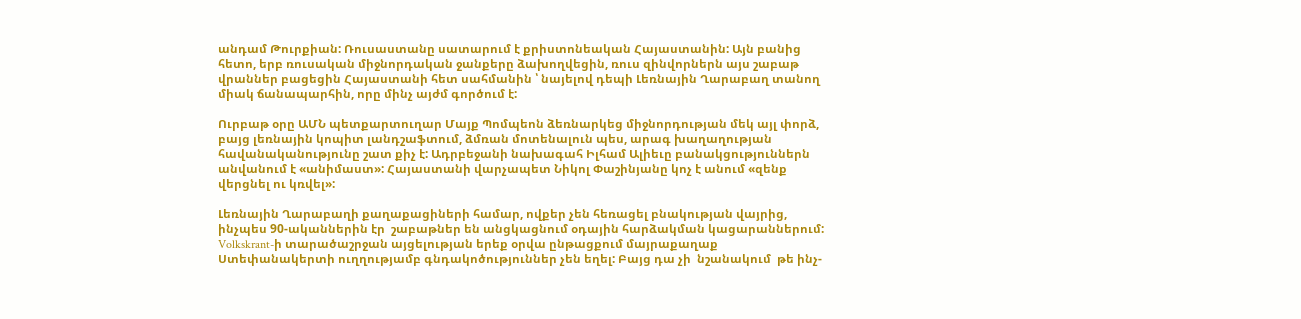անդամ Թուրքիան: Ռուսաստանը սատարում է քրիստոնեական Հայաստանին: Այն բանից հետո, երբ ռուսական միջնորդական ջանքերը ձախողվեցին, ռուս զինվորներն այս շաբաթ վրաններ բացեցին Հայաստանի հետ սահմանին ՝ նայելով դեպի Լեռնային Ղարաբաղ տանող միակ ճանապարհին, որը մինչ այժմ գործում է:

Ուրբաթ օրը ԱՄՆ պետքարտուղար Մայք Պոմպեոն ձեռնարկեց միջնորդության մեկ այլ փորձ, բայց լեռնային կոպիտ լանդշաֆտում, ձմռան մոտենալուն պես, արագ խաղաղության հավանականությունը շատ քիչ է: Ադրբեջանի նախագահ Իլհամ Ալիեւը բանակցություններն անվանում է «անիմաստ»: Հայաստանի վարչապետ Նիկոլ Փաշինյանը կոչ է անում «զենք վերցնել ու կռվել»:

Լեռնային Ղարաբաղի քաղաքացիների համար, ովքեր չեն հեռացել բնակության վայրից, ինչպես 90-ականներին էր  շաբաթներ են անցկացնում օդային հարձակման կացարաններում: Volkskrant-ի տարածաշրջան այցելության երեք օրվա ընթացքում մայրաքաղաք Ստեփանակերտի ուղղությամբ գնդակոծություններ չեն եղել: Բայց դա չի  նշանակում  թե ինչ-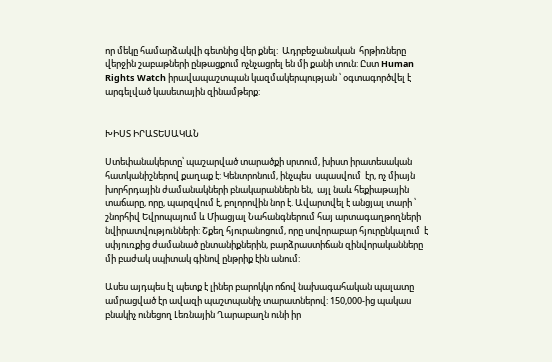որ մեկը համարձակվի գետնից վեր քնել:  Ադրբեջանական  հրթիռները վերջին շաբաթների ընթացքում ոչնչացրել են մի քանի տուն: Ըստ Human Rights Watch իրավապաշտպան կազմակերպության ՝ օգտագործվել է արգելված կասետային զինամթերք:


ԽԻՍՏ ԻՐԱՏԵՍԱԿԱՆ

Ստեփանակերտը՝ պաշարված տարածքի սրտում, խիստ իրատեսական հատկանիշներով քաղաք է: Կենտրոնում, ինչպես  սպասվում  էր, ոչ միայն խորհրդային ժամանակների բնակարաններն են,  այլ նաև հեքիաթային տաճարը, որը, պարզվում է, բոլորովին նոր է. Ավարտվել է անցյալ տարի ՝ շնորհիվ Եվրոպայում և Միացյալ Նահանգներում հայ արտագաղթողների նվիրատվությունների: Շքեղ հյուրանոցում, որը սովորաբար հյուրընկալում  է սփյուռքից ժամանած ընտանիքներին, բարձրաստիճան զինվորականները մի բաժակ սպիտակ գինով ընթրիք էին անում:

Ասես այդպես էլ պետք է լիներ բարոկկո ոճով նախագահական պալատը  ամրացված էր ավազի պաշտպանիչ տարատներով: 150,000-ից պակաս բնակիչ ունեցող Լեռնային Ղարաբաղն ունի իր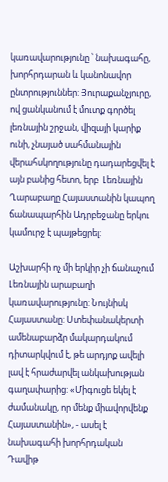կառավարությունը ՝ նախագահը, խորհրդարան և կանոնավոր ընտրություններ: Յուրաքանչյուրը, ով ցանկանում է մուտք գործել լեռնային շրջան, վիզայի կարիք ունի, չնայած սահմանային վերահսկողությունը դադարեցվել է այն բանից հետո, երբ  Լեռնային Ղարաբաղը Հայաստանին կապող ճանապարհին Ադրբեջանը երկու կամուրջ է պայթեցրել:

Աշխարհի ոչ մի երկիր չի ճանաչում Լեռնային արաբաղի կառավարությունը: Նույնիսկ Հայաստանը: Ստեփանակերտի ամենաբարձր մակարդակում դիտարկվում է, թե արդյոք ավելի լավ է հրաժարվել անկախության գաղափարից: «Միգուցե եկել է ժամանակը, որ մենք միավորվենք Հայաստանին», - ասել է նախագահի խորհրդական Դավիթ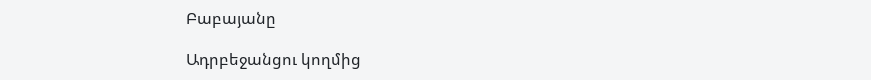Բաբայանը

Ադրբեջանցու կողմից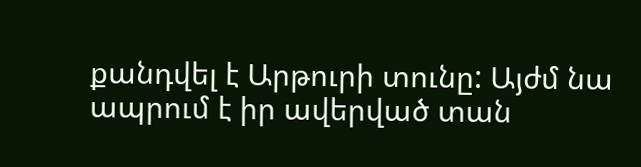քանդվել է Արթուրի տունը: Այժմ նա ապրում է իր ավերված տան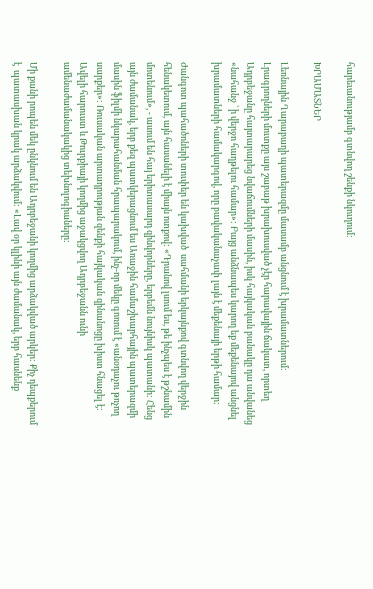հարեւանությամբ գտնվող շենքի նկուղում:

ԽՐԱՄԱՏՆԵՐ

Լեռնային Ղարաբաղի պատերազմը մասամբ անցնում է խրամատներում: Լրագրողների մուտքը այս շաբաթ խրախուսված չէր հարավային ճակատ, որտեղ Ադրբեջանը հայտարարեց նվաճումների մասին, իսկ հայկական բանակը դա անվանեց «նահանջ ՝ ի վերջո հաղթելու համար»: Բայց անձնապես կարող եք մեքենայով անցնել խրամատների համակարգով, որը բավականաչափ լայն է մեքենայի երթի համար:

Ժանգոտ պահածոների տուփեր են կախված  սահմանի երկայնքով գտնվող վերջին հենակետում, այն հասանելի է միայն ոտքով: «Դրանով լսում ես, թե ինչպես է թշնամին մոտենում», - ասում են հայ երիտասարդ զինվորները, երբեմն նույնիսկ պատանի: Հենց այն ժամանակ, երբ քեզ պատկերացնում ես Առաջին համաշխարհային պատերազմի մասին ֆիլմի նկարահանման հրապարակում, ինչ-որ մեկը գոռում է «անօդաչու թռչող սարքեր»: Ռուսական արտադրության զենքի հայկական զինանոցը խիստ հնացել է: Ավելի հարուստ և Թուրքիայի կողմից աջակցվող Ադրբեջանն ունի ամենաժամանակակից տեխնոլոգիաները:

Մի քանի րոպեն մեկ ընկնում են Ադրբեջանի կողմից արձակված արկեր: Քիչ դեպքերում է  պատասխան կրակ արձակվում: «Լավ օր կլինի այն ժամանակ, երբ հասնենք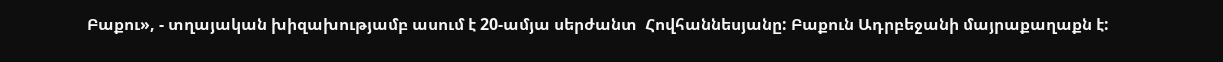Բաքու», - տղայական խիզախությամբ ասում է 20-ամյա սերժանտ  Հովհաննեսյանը: Բաքուն Ադրբեջանի մայրաքաղաքն է: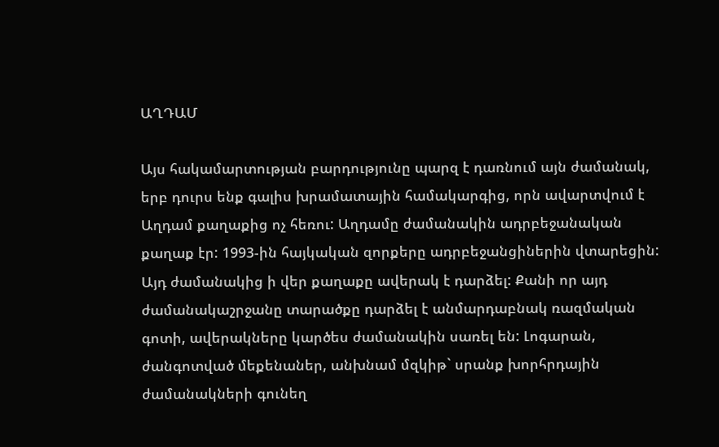ԱՂԴԱՄ

Այս հակամարտության բարդությունը պարզ է դառնում այն ժամանակ, երբ դուրս ենք գալիս խրամատային համակարգից, որն ավարտվում է Աղդամ քաղաքից ոչ հեռու: Աղդամը ժամանակին ադրբեջանական քաղաք էր: 1993-ին հայկական զորքերը ադրբեջանցիներին վտարեցին: Այդ ժամանակից ի վեր քաղաքը ավերակ է դարձել: Քանի որ այդ ժամանակաշրջանը տարածքը դարձել է անմարդաբնակ ռազմական գոտի, ավերակները կարծես ժամանակին սառել են: Լոգարան, ժանգոտված մեքենաներ, անխնամ մզկիթ` սրանք խորհրդային ժամանակների գունեղ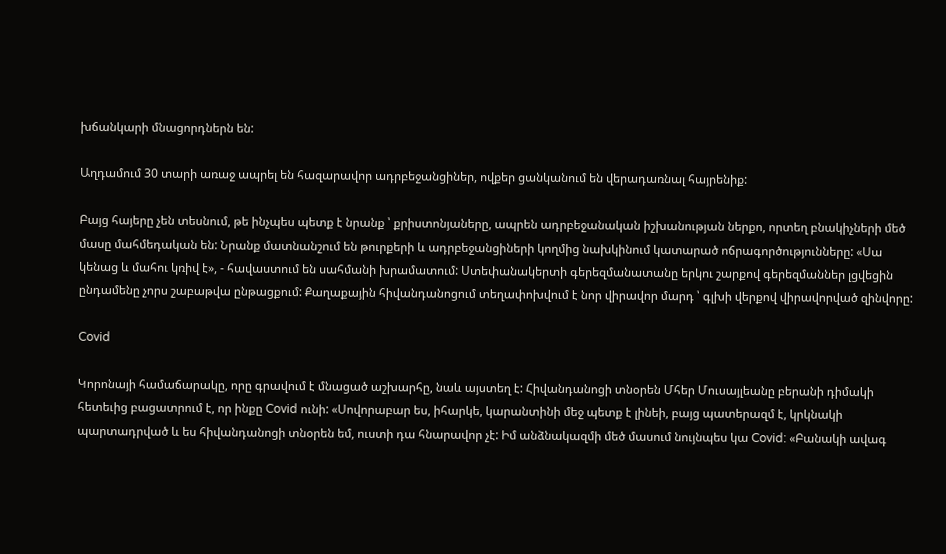խճանկարի մնացորդներն են:

Աղդամում 30 տարի առաջ ապրել են հազարավոր ադրբեջանցիներ, ովքեր ցանկանում են վերադառնալ հայրենիք:

Բայց հայերը չեն տեսնում, թե ինչպես պետք է նրանք ՝ քրիստոնյաները, ապրեն ադրբեջանական իշխանության ներքո, որտեղ բնակիչների մեծ մասը մահմեդական են: Նրանք մատնանշում են թուրքերի և ադրբեջանցիների կողմից նախկինում կատարած ոճրագործությունները: «Սա  կենաց և մահու կռիվ է», - հավաստում են սահմանի խրամատում: Ստեփանակերտի գերեզմանատանը երկու շարքով գերեզմաններ լցվեցին ընդամենը չորս շաբաթվա ընթացքում: Քաղաքային հիվանդանոցում տեղափոխվում է նոր վիրավոր մարդ ՝ գլխի վերքով վիրավորված զինվորը:

Covid

Կորոնայի համաճարակը, որը գրավում է մնացած աշխարհը, նաև այստեղ է: Հիվանդանոցի տնօրեն Մհեր Մուսայլեանը բերանի դիմակի հետեւից բացատրում է, որ ինքը Covid ունի: «Սովորաբար ես, իհարկե, կարանտինի մեջ պետք է լինեի, բայց պատերազմ է, կրկնակի պարտադրված և ես հիվանդանոցի տնօրեն եմ, ուստի դա հնարավոր չէ: Իմ անձնակազմի մեծ մասում նույնպես կա Covid: «Բանակի ավագ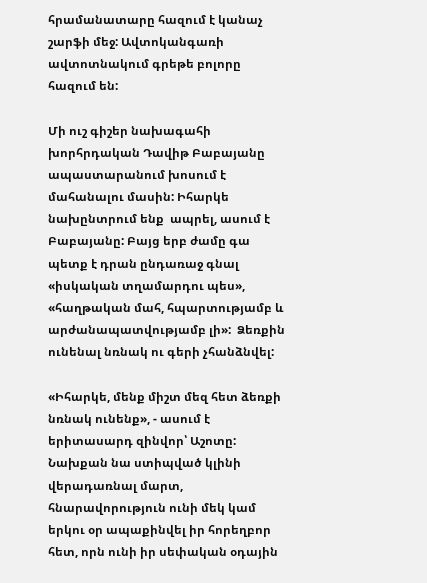հրամանատարը հազում է կանաչ շարֆի մեջ: Ավտոկանգառի ավտոտնակում գրեթե բոլորը հազում են:

Մի ուշ գիշեր նախագահի խորհրդական Դավիթ Բաբայանը   ապաստարանում խոսում է  մահանալու մասին: Իհարկե նախընտրում ենք  ապրել, ասում է Բաբայանը: Բայց երբ ժամը գա պետք է դրան ընդառաջ գնալ «իսկական տղամարդու պես», «հաղթական մահ, հպարտությամբ և արժանապատվությամբ լի»:  Ձեռքին ունենալ նռնակ ու գերի չհանձնվել:

«Իհարկե, մենք միշտ մեզ հետ ձեռքի նռնակ ունենք», - ասում է երիտասարդ զինվոր՝ Աշոտը:  Նախքան նա ստիպված կլինի վերադառնալ մարտ, հնարավորություն ունի մեկ կամ երկու օր ապաքինվել իր հորեղբոր հետ, որն ունի իր սեփական օդային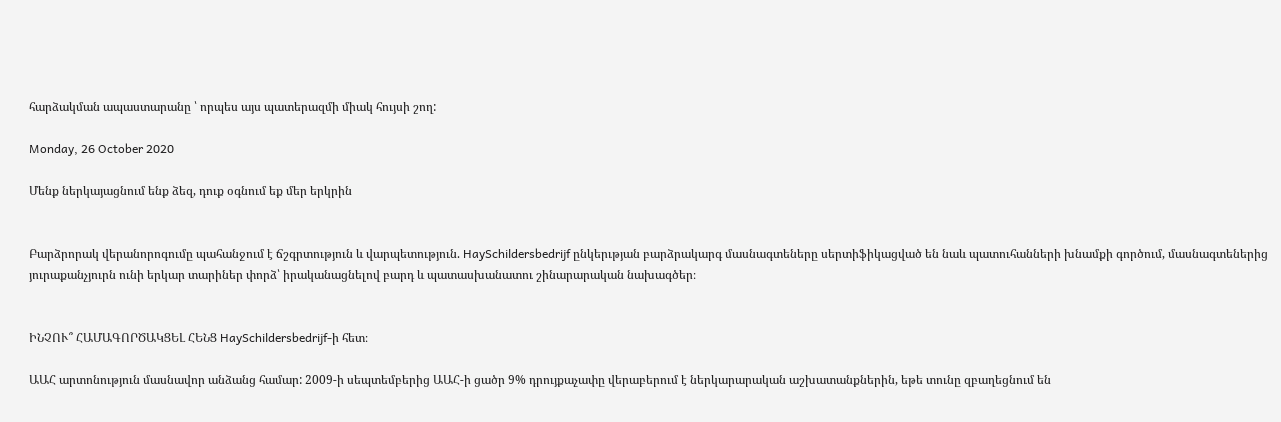հարձակման ապաստարանը ՝ որպես այս պատերազմի միակ հույսի շող:

Monday, 26 October 2020

Մենք ներկայացնում ենք ձեզ, դուք օգնում եք մեր երկրին


Բարձրորակ վերանորոգումը պահանջում է ճշգրտություն և վարպետություն. HaySchildersbedrijf ընկերւթյան բարձրակարգ մասնագտեները սերտիֆիկացված են նաև պատուհանների խնամքի գործում, մասնագտեներից յուրաքանչյուրն ունի երկար տարիներ փորձ՝ իրականացնելով բարդ և պատասխանատու շինարարական նախագծեր։


ԻՆՉՈՒ՞ ՀԱՄԱԳՈՐԾԱԿՑԵԼ ՀԵՆՑ HaySchildersbedrijf-ի հետ։

ԱԱՀ արտոնություն մասնավոր անձանց համար: 2009-ի սեպտեմբերից ԱԱՀ-ի ցածր 9% դրույքաչափը վերաբերում է ներկարարական աշխատանքներին, եթե տունը զբաղեցնում են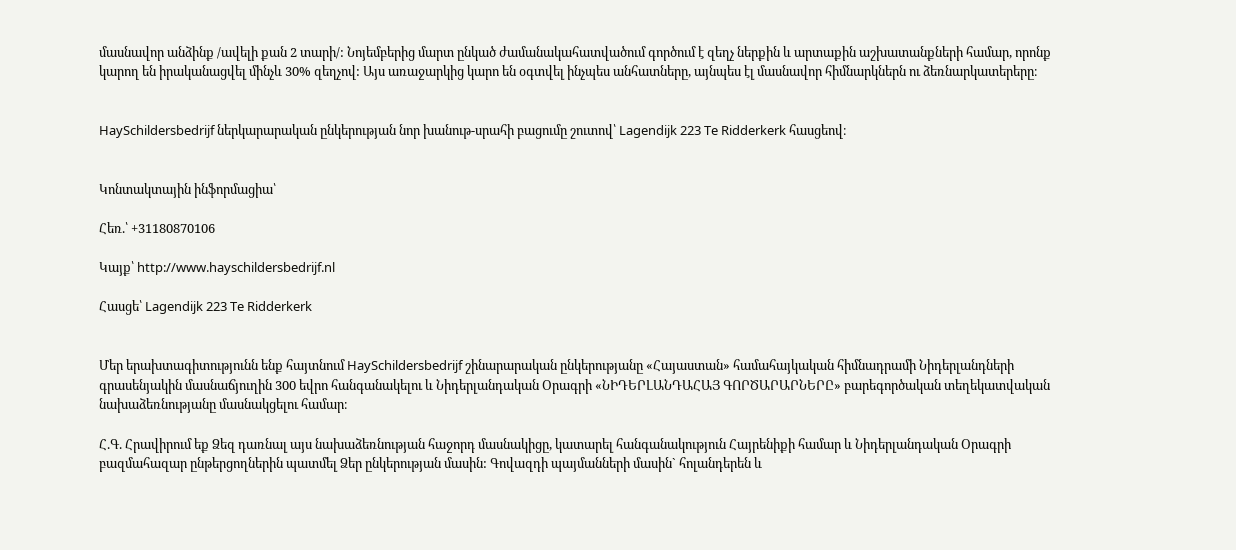մասնավոր անձինք /ավելի քան 2 տարի/: Նոյեմբերից մարտ ընկած ժամանակահատվածում գործում է զեղչ ներքին և արտաքին աշխատանքների համար, որոնք կարող են իրականացվել մինչև 30% զեղչով: Այս առաջարկից կարո են օգտվել ինչպես անհատները, այնպես էլ մասնավոր հիմնարկներն ու ձեռնարկատերերը։


HaySchildersbedrijf ներկարարական ընկերության նոր խանութ-սրահի բացումը շուտով՝ Lagendijk 223 Te Ridderkerk հասցեով։


Կոնտակտային ինֆորմացիա՝

Հեռ.՝ +31180870106

Կայք՝ http://www.hayschildersbedrijf.nl

Հասցե՝ Lagendijk 223 Te Ridderkerk


Մեր երախտագիտությունն ենք հայտնում HaySchildersbedrijf շինարարական ընկերությանը «Հայաստան» համահայկական հիմնադրամի Նիդերլանդների գրասենյակին մասնաճյուղին 300 եվրո հանգանակելու և Նիդերլանդական Օրագրի «ՆԻԴԵՐԼԱՆԴԱՀԱՅ ԳՈՐԾԱՐԱՐՆԵՐԸ» բարեգործական տեղեկատվական նախաձեռնությանը մասնակցելու համար։

Հ.Գ. Հրավիրում եք Ձեզ դառնալ այս նախաձեռնության հաջորդ մասնակիցը, կատարել հանգանակություն Հայրենիքի համար և Նիդերլանդական Օրագրի բազմահազար ընթերցողներին պատմել Ձեր ընկերության մասին: Գովազդի պայմանների մասին` հոլանդերեն և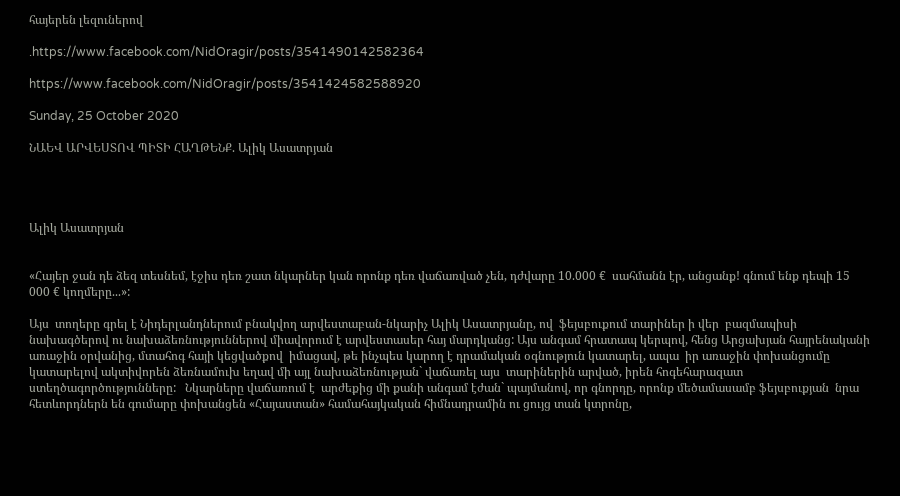հայերեն լեզուներով

.https://www.facebook.com/NidOragir/posts/3541490142582364

https://www.facebook.com/NidOragir/posts/3541424582588920

Sunday, 25 October 2020

ՆԱԵՎ ԱՐՎԵՍՏՈՎ ՊԻՏԻ ՀԱՂԹԵՆՔ. Ալիկ Ասատրյան




Ալիկ Ասատրյան


«Հայեր ջան դե ձեզ տեսնեմ, էջիս դեռ շատ նկարներ կան որոնք դեռ վաճառված չեն, դժվարը 10.000 €  սահմանն էր, անցանք! գնում ենք դեպի 15 000 € կողմերը...»:

Այս  տողերը գրել է Նիդերլանդներում բնակվող արվեստաբան-նկարիչ Ալիկ Ասատրյանը, ով  ֆեյսբուքում տարիներ ի վեր  բազմապիսի նախագծերով ու նախաձեռնություններով միավորում է արվեստասեր հայ մարդկանց: Այս անգամ հրատապ կերպով, հենց Արցախյան հայրենականի առաջին օրվանից, մտահոգ հայի կեցվածքով  իմացավ, թե ինչպես կարող է դրամական օգնություն կատարել, ապա  իր առաջին փոխանցումը կատարելով ակտիվորեն ձեռնամուխ եղավ մի այլ նախաձեռնության` վաճառել այս  տարիներին արված, իրեն հոգեհարազատ ստեղծագործությունները:   Նկարները վաճառում է  արժեքից մի քանի անգամ էժան` պայմանով, որ գնորդը, որոնք մեծամասամբ ֆեյսբուքյան  նրա հետևորդներն են գումարը փոխանցեն «Հայաստան» համահայկական հիմնադրամին ու ցույց տան կտրոնը,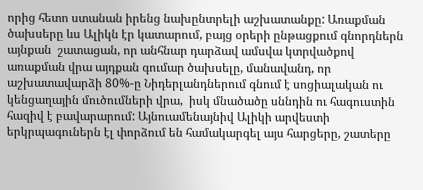որից հետո ստանան իրենց նախընտրելի աշխատանքը: Առաքման ծախսերը ևս Ալիկն էր կատարում, բայց օրերի ընթացքում գնորդներն այնքան  շատացան, որ անհնար դարձավ ամսվա կտրվածքով առաքման վրա այդքան գումար ծախսելը, մանավանդ, որ աշխատավարձի 80%-ը Նիդերլանդներում գնում է սոցիալական ու կենցաղային մուծումների վրա,  իսկ մնածածը սննդին ու հագուստին հազիվ է բավարարում: Այնուամենայնիվ Ալիկի արվեստի երկրպագուներն էլ փորձում են համակարգել այս հարցերը, շատերը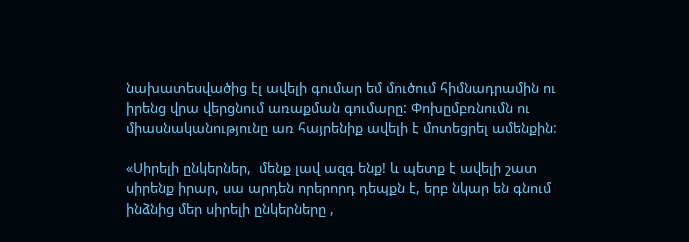նախատեսվածից էլ ավելի գումար եմ մուծում հիմնադրամին ու  իրենց վրա վերցնում առաքման գումարը: Փոխըմբռնումն ու միասնականությունը առ հայրենիք ավելի է մոտեցրել ամենքին:

«Սիրելի ընկերներ,  մենք լավ ազգ ենք! և պետք է ավելի շատ սիրենք իրար, սա արդեն որերորդ դեպքն է, երբ նկար են գնում ինձնից մեր սիրելի ընկերները ,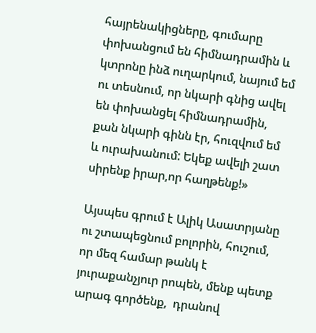հայրենակիցները, գումարը փոխանցում են հիմնադրամին և կտրոնը ինձ ուղարկում, նայում եմ ու տեսնում, որ նկարի գնից ավել են փոխանցել հիմնադրամին, քան նկարի գինն էր, հուզվում եմ և ուրախանում: Եկեք ավելի շատ սիրենք իրար,որ հաղթենք!»

Այսպես գրում է Ալիկ Ասատրյանը ու շտապեցնում բոլորին, հուշում, որ մեզ համար թանկ է յուրաքանչյուր րոպեն, մենք պետք արագ գործենք,  դրանով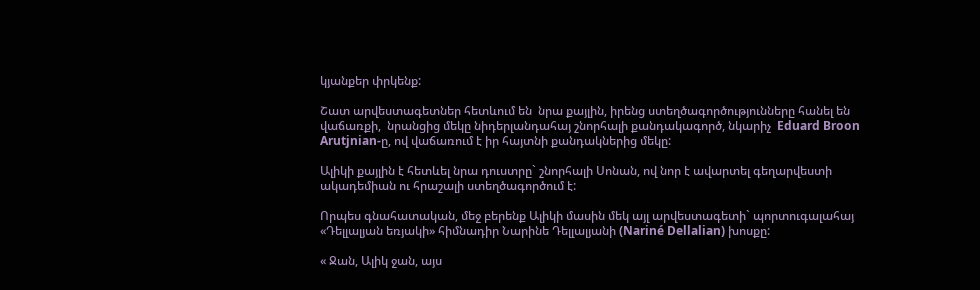կյանքեր փրկենք:

Շատ արվեստագետներ հետևում են  նրա քայլին, իրենց ստեղծագործությունները հանել են վաճառքի,  նրանցից մեկը նիդերլանդահայ շնորհալի քանդակագործ, նկարիչ  Eduard Broon Arutjnian-ը, ով վաճառում է իր հայտնի քանդակներից մեկը:

Ալիկի քայլին է հետևել նրա դուստրը` շնորհալի Սոնան, ով նոր է ավարտել գեղարվեստի ակադեմիան ու հրաշալի ստեղծագործում է:

Որպես գնահատական, մեջ բերենք Ալիկի մասին մեկ այլ արվեստագետի` պորտուգալահայ «Դելլալյան եռյակի» հիմնադիր Նարինե Դելլալյանի (Nariné Dellalian) խոսքը:

« Ջան, Ալիկ ջան, այս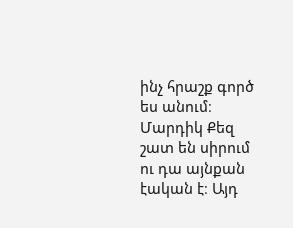ինչ հրաշք գործ ես անում։ Մարդիկ Քեզ  շատ են սիրում ու դա այնքան էական է։ Այդ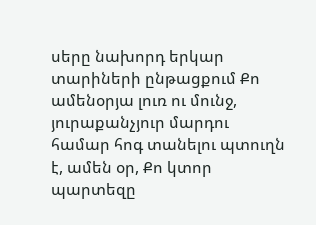սերը նախորդ երկար տարիների ընթացքում Քո ամենօրյա լուռ ու մունջ, յուրաքանչյուր մարդու համար հոգ տանելու պտուղն է, ամեն օր, Քո կտոր պարտեզը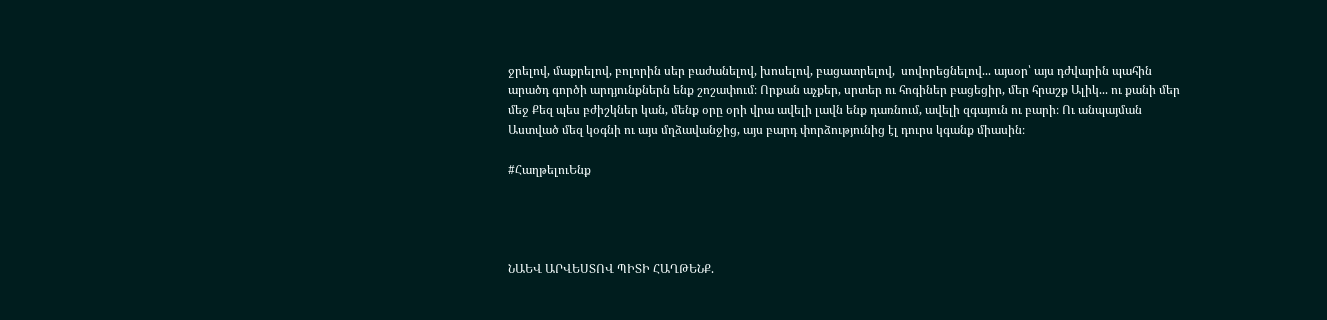ջրելով, մաքրելով, բոլորին սեր բաժանելով, խոսելով, բացատրելով,  սովորեցնելով... այսօր՝ այս դժվարին պահին արածդ գործի արդյունքներն ենք շոշափում։ Որքան աչքեր, սրտեր ու հոգիներ բացեցիր, մեր հրաշք Ալիկ... ու քանի մեր մեջ Քեզ պես բժիշկներ կան, մենք օրը օրի վրա ավելի լավն ենք դառնում, ավելի զգայուն ու բարի։ Ու անպայման Աստված մեզ կօգնի ու այս մղձավանջից, այս բարդ փորձությունից էլ դուրս կգանք միասին։

#ՀաղթելուԵնք




ՆԱԵՎ ԱՐՎԵՍՏՈՎ ՊԻՏԻ ՀԱՂԹԵՆՔ.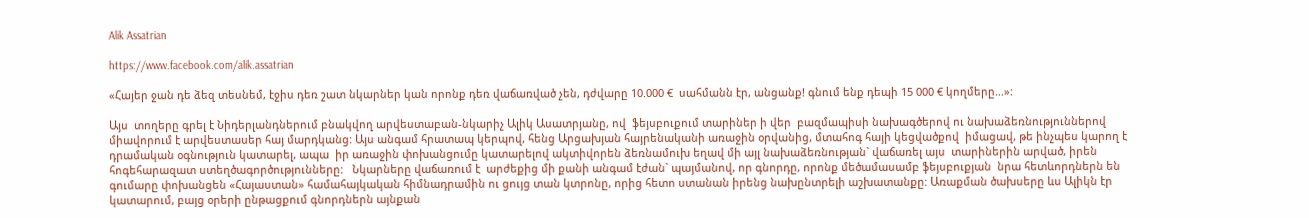Alik Assatrian

https://www.facebook.com/alik.assatrian

«Հայեր ջան դե ձեզ տեսնեմ, էջիս դեռ շատ նկարներ կան որոնք դեռ վաճառված չեն, դժվարը 10.000 €  սահմանն էր, անցանք! գնում ենք դեպի 15 000 € կողմերը...»:

Այս  տողերը գրել է Նիդերլանդներում բնակվող արվեստաբան-նկարիչ Ալիկ Ասատրյանը, ով  ֆեյսբուքում տարիներ ի վեր  բազմապիսի նախագծերով ու նախաձեռնություններով միավորում է արվեստասեր հայ մարդկանց: Այս անգամ հրատապ կերպով, հենց Արցախյան հայրենականի առաջին օրվանից, մտահոգ հայի կեցվածքով  իմացավ, թե ինչպես կարող է դրամական օգնություն կատարել, ապա  իր առաջին փոխանցումը կատարելով ակտիվորեն ձեռնամուխ եղավ մի այլ նախաձեռնության` վաճառել այս  տարիներին արված, իրեն հոգեհարազատ ստեղծագործությունները:   Նկարները վաճառում է  արժեքից մի քանի անգամ էժան` պայմանով, որ գնորդը, որոնք մեծամասամբ ֆեյսբուքյան  նրա հետևորդներն են գումարը փոխանցեն «Հայաստան» համահայկական հիմնադրամին ու ցույց տան կտրոնը, որից հետո ստանան իրենց նախընտրելի աշխատանքը: Առաքման ծախսերը ևս Ալիկն էր կատարում, բայց օրերի ընթացքում գնորդներն այնքան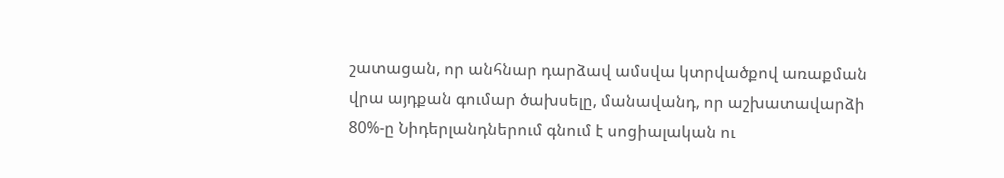շատացան, որ անհնար դարձավ ամսվա կտրվածքով առաքման վրա այդքան գումար ծախսելը, մանավանդ, որ աշխատավարձի 80%-ը Նիդերլանդներում գնում է սոցիալական ու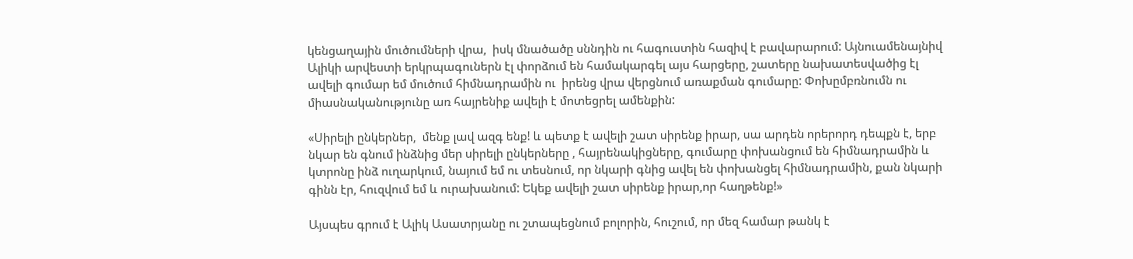կենցաղային մուծումների վրա,  իսկ մնածածը սննդին ու հագուստին հազիվ է բավարարում: Այնուամենայնիվ Ալիկի արվեստի երկրպագուներն էլ փորձում են համակարգել այս հարցերը, շատերը նախատեսվածից էլ ավելի գումար եմ մուծում հիմնադրամին ու  իրենց վրա վերցնում առաքման գումարը: Փոխըմբռնումն ու միասնականությունը առ հայրենիք ավելի է մոտեցրել ամենքին:

«Սիրելի ընկերներ,  մենք լավ ազգ ենք! և պետք է ավելի շատ սիրենք իրար, սա արդեն որերորդ դեպքն է, երբ նկար են գնում ինձնից մեր սիրելի ընկերները , հայրենակիցները, գումարը փոխանցում են հիմնադրամին և կտրոնը ինձ ուղարկում, նայում եմ ու տեսնում, որ նկարի գնից ավել են փոխանցել հիմնադրամին, քան նկարի գինն էր, հուզվում եմ և ուրախանում: Եկեք ավելի շատ սիրենք իրար,որ հաղթենք!»

Այսպես գրում է Ալիկ Ասատրյանը ու շտապեցնում բոլորին, հուշում, որ մեզ համար թանկ է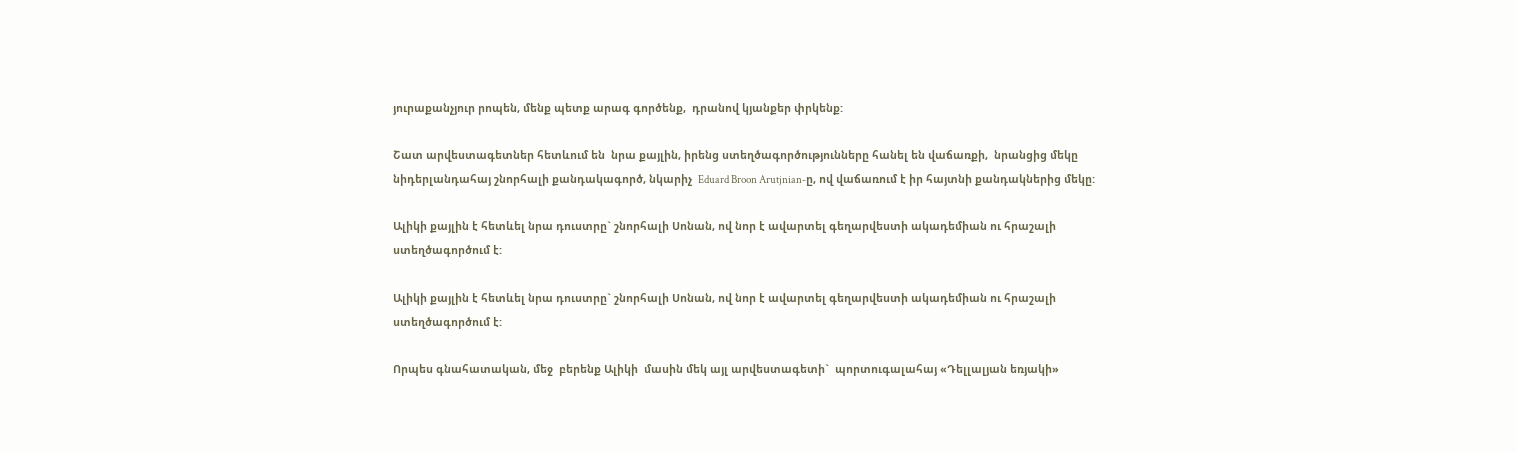յուրաքանչյուր րոպեն, մենք պետք արագ գործենք,  դրանով կյանքեր փրկենք:

Շատ արվեստագետներ հետևում են  նրա քայլին, իրենց ստեղծագործությունները հանել են վաճառքի,  նրանցից մեկը նիդերլանդահայ շնորհալի քանդակագործ, նկարիչ  Eduard Broon Arutjnian-ը, ով վաճառում է իր հայտնի քանդակներից մեկը:

Ալիկի քայլին է հետևել նրա դուստրը` շնորհալի Սոնան, ով նոր է ավարտել գեղարվեստի ակադեմիան ու հրաշալի ստեղծագործում է:

Ալիկի քայլին է հետևել նրա դուստրը` շնորհալի Սոնան, ով նոր է ավարտել գեղարվեստի ակադեմիան ու հրաշալի ստեղծագործում է:

Որպես գնահատական, մեջ  բերենք Ալիկի  մասին մեկ այլ արվեստագետի`  պորտուգալահայ «Դելլալյան եռյակի»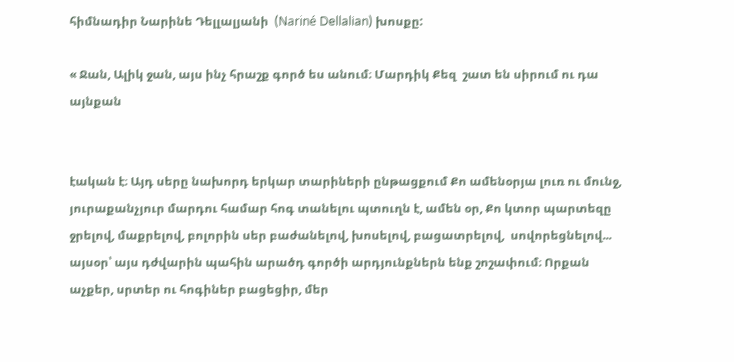հիմնադիր Նարինե Դելլալյանի  (Nariné Dellalian) խոսքը:

« Ջան, Ալիկ ջան, այս ինչ հրաշք գործ ես անում։ Մարդիկ Քեզ  շատ են սիրում ու դա այնքան


էական է։ Այդ սերը նախորդ երկար տարիների ընթացքում Քո ամենօրյա լուռ ու մունջ, յուրաքանչյուր մարդու համար հոգ տանելու պտուղն է, ամեն օր, Քո կտոր պարտեզը ջրելով, մաքրելով, բոլորին սեր բաժանելով, խոսելով, բացատրելով,  սովորեցնելով... այսօր՝ այս դժվարին պահին արածդ գործի արդյունքներն ենք շոշափում։ Որքան աչքեր, սրտեր ու հոգիներ բացեցիր, մեր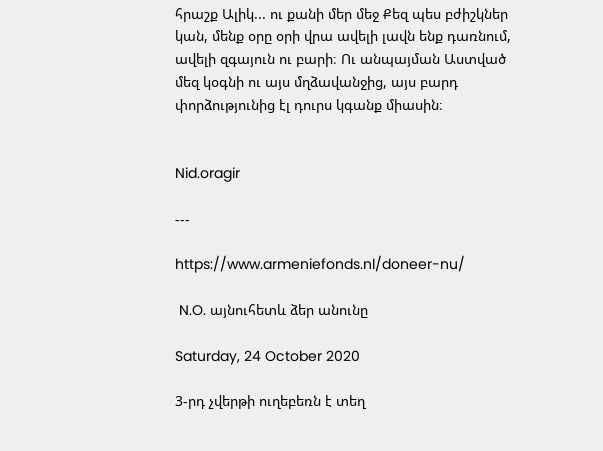հրաշք Ալիկ... ու քանի մեր մեջ Քեզ պես բժիշկներ կան, մենք օրը օրի վրա ավելի լավն ենք դառնում, ավելի զգայուն ու բարի։ Ու անպայման Աստված մեզ կօգնի ու այս մղձավանջից, այս բարդ փորձությունից էլ դուրս կգանք միասին։


Nid.oragir

---

https://www.armeniefonds.nl/doneer-nu/

 N.O. այնուհետև ձեր անունը

Saturday, 24 October 2020

3-րդ չվերթի ուղեբեռն է տեղ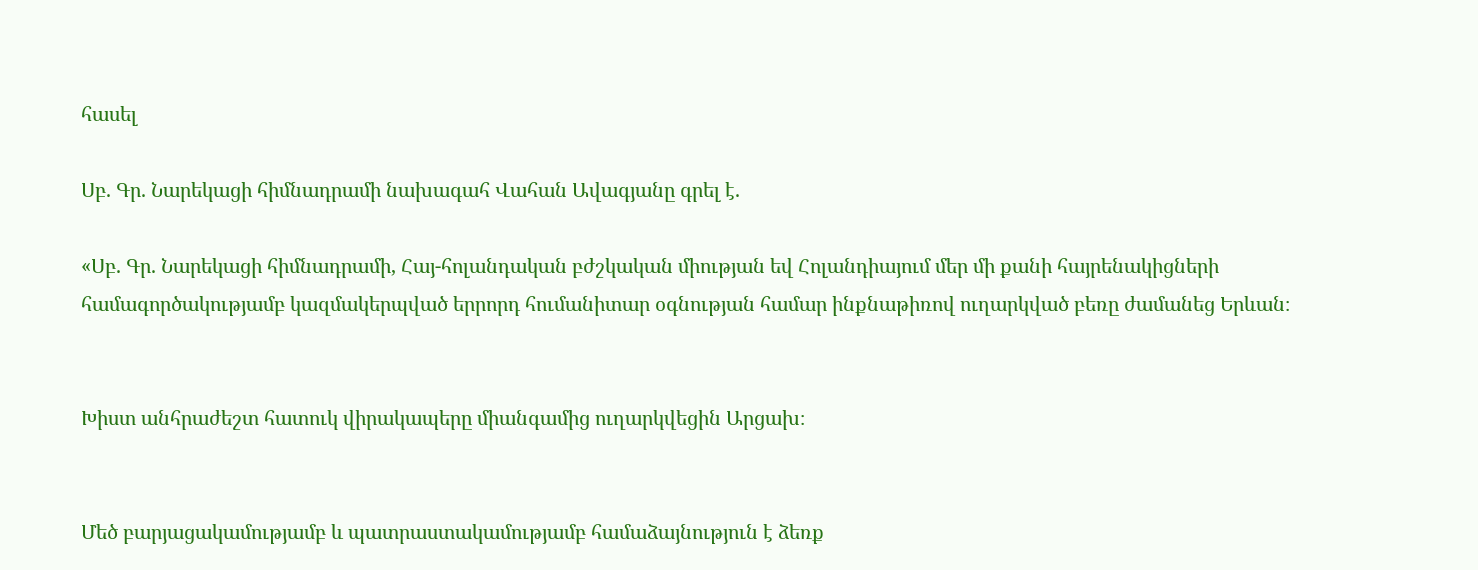հասել

Սբ. Գր. Նարեկացի հիմնադրամի նախագահ Վահան Ավագյանը գրել է.

«Սբ. Գր. Նարեկացի հիմնադրամի, Հայ-հոլանդական բժշկական միության եվ Հոլանդիայում մեր մի քանի հայրենակիցների համագործակությամբ կազմակերպված երրորդ հումանիտար օգնության համար ինքնաթիռով ուղարկված բեռը ժամանեց Երևան։


Խիստ անհրաժեշտ հատուկ վիրակապերը միանգամից ուղարկվեցին Արցախ։


Մեծ բարյացակամությամբ և պատրաստակամությամբ համաձայնություն է ձեռք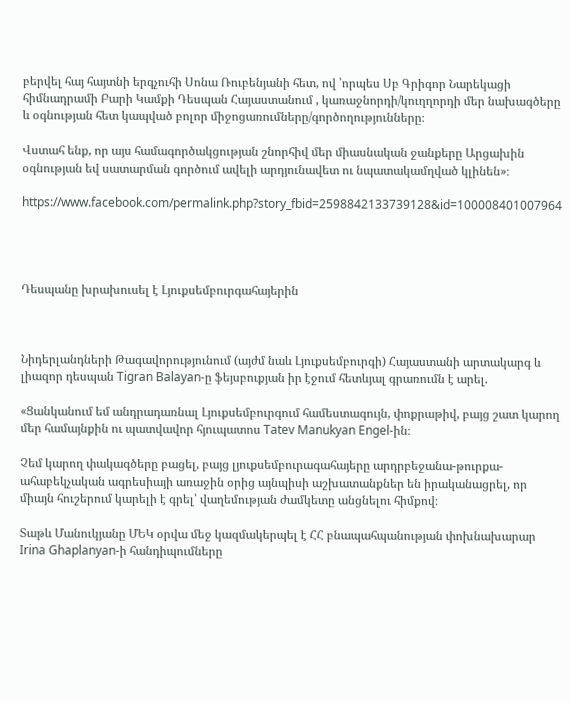բերվել հայ հայտնի երգչուհի Սոնա Ռուբենյանի հետ, ով ՝որպես Սբ Գրիգոր Նարեկացի հիմնադրամի Բարի Կամքի Դեսպան Հայաստանում , կառաջնորդի/կուղղորդի մեր նախագծերը և օգնության հետ կապված բոլոր միջոցառումները/գործողությունները։

Վստահ ենք, որ այս համագործակցության շնորհիվ մեր միասնական ջանքերը Արցախին օգնության եվ սատարման գործում ավելի արդյունավետ ու նպատակամղված կլինեն»։

https://www.facebook.com/permalink.php?story_fbid=2598842133739128&id=100008401007964




Դեսպանը խրախուսել է Լյուքսեմբուրգահայերին



Նիդերլանդների Թագավորությունում (այժմ նաև Լյուքսեմբուրգի) Հայաստանի արտակարգ և լիազոր դեսպան Tigran Balayan-ը ֆեյսբուքյան իր էջում հետևյալ գրառումն է արել.

«Ցանկանում եմ անդրադառնալ Լյուքսեմբուրգում համեստագույն, փոքրաթիվ, բայց շատ կարող մեր համայնքին ու պատվավոր հյուպատոս Tatev Manukyan Engel-ին։

Չեմ կարող փակագծերը բացել, բայց լյուքսեմբուրագահայերը արդրբեջանա-թուրքա-ահաբեկչական ագրեսիայի առաջին օրից այնպիսի աշխատանքներ են իրականացրել, որ միայն հուշերում կարելի է գրել՝ վաղեմության ժամկետը անցնելու հիմքով։

Տաթև Մանուկյանը ՄԵԿ օրվա մեջ կազմակերպել է ՀՀ բնապահպանության փոխնախարար Irina Ghaplanyan-ի հանդիպումները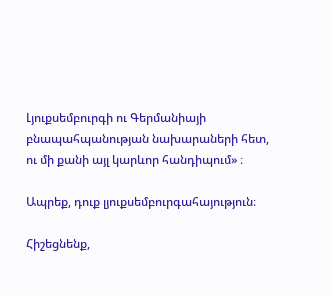Լյուքսեմբուրգի ու Գերմանիայի բնապահպանության նախարաների հետ, ու մի քանի այլ կարևոր հանդիպում» ։

Ապրեք, դուք լյուքսեմբուրգահայություն։

Հիշեցնենք,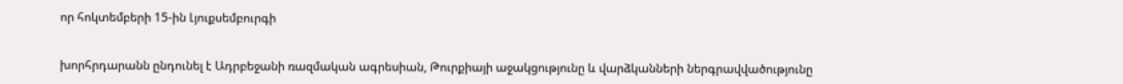որ հոկտեմբերի 15-ին Լյուքսեմբուրգի


խորհրդարանն ընդունել է Ադրբեջանի ռազմական ագրեսիան, Թուրքիայի աջակցությունը և վարձկանների ներգրավվածությունը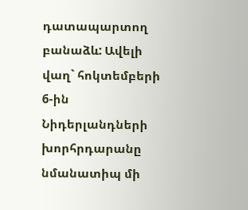դատապարտող բանաձև: Ավելի վաղ` հոկտեմբերի 6-ին Նիդերլանդների խորհրդարանը նմանատիպ մի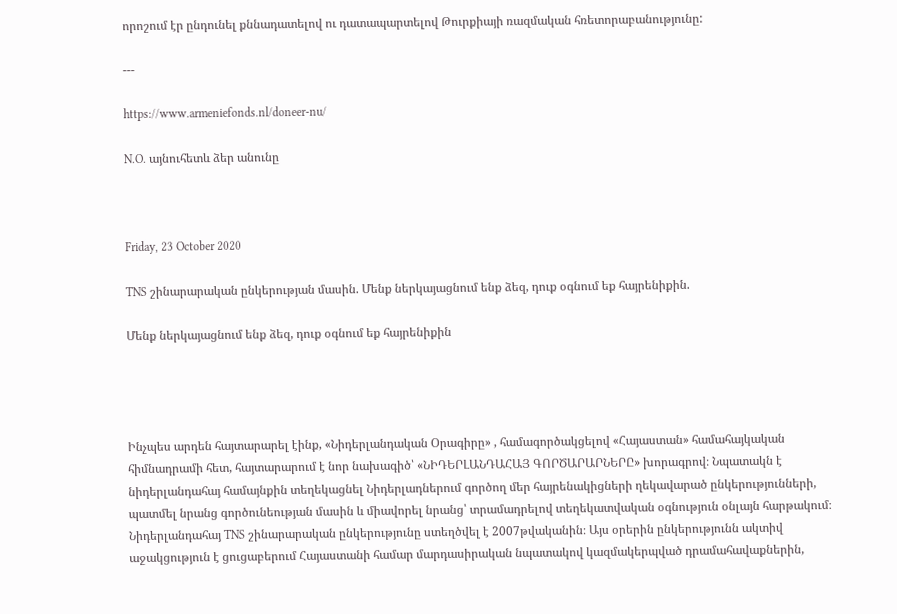որոշում էր ընդունել քննադատելով ու դատապարտելով Թուրքիայի ռազմական հռետորաբանությունը:

---

https://www.armeniefonds.nl/doneer-nu/

N.O. այնուհետև ձեր անունը



Friday, 23 October 2020

TNS շինարարական ընկերության մասին. Մենք ներկայացնում ենք ձեզ, դուք օգնում եք հայրենիքին.

Մենք ներկայացնում ենք ձեզ, դուք օգնում եք հայրենիքին




Ինչպես արդեն հայտարարել էինք, «Նիդերլանդական Օրագիրը» , համագործակցելով «Հայաստան» համահայկական հիմնադրամի հետ, հայտարարում է նոր նախագիծ՝ «ՆԻԴԵՐԼԱՆԴԱՀԱՅ ԳՈՐԾԱՐԱՐՆԵՐԸ» խորագրով։ Նպատակն է նիդերլանդահայ համայնքին տեղեկացնել Նիդերլադներում գործող մեր հայրենակիցների ղեկավարած ընկերությունների, պատմել նրանց գործունեության մասին և միավորել նրանց՝ տրամադրելով տեղեկատվական օգնություն օնլայն հարթակում։ Նիդերլանդահայ TNS շինարարական ընկերությունը ստեղծվել է 2007թվականին։ Այս օրերին ընկերությունն ակտիվ աջակցություն է ցուցաբերում Հայաստանի համար մարդասիրական նպատակով կազմակերպված դրամահավաքներին,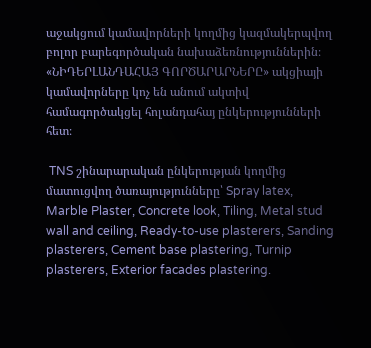աջակցում կամավորների կողմից կազմակերպվող բոլոր բարեգործական նախաձեռնություններին։ «ՆԻԴԵՐԼԱՆԴԱՀԱՅ ԳՈՐԾԱՐԱՐՆԵՐԸ» ակցիայի կամավորները կոչ են անում ակտիվ համագործակցել հոլանդահայ ընկերությունների հետ։

 TNS շինարարական ընկերության կողմից մատուցվող ծառայությունները՝ Spray latex, Marble Plaster, Concrete look, Tiling, Metal stud wall and ceiling, Ready-to-use plasterers, Sanding plasterers, Cement base plastering, Turnip plasterers, Exterior facades plastering.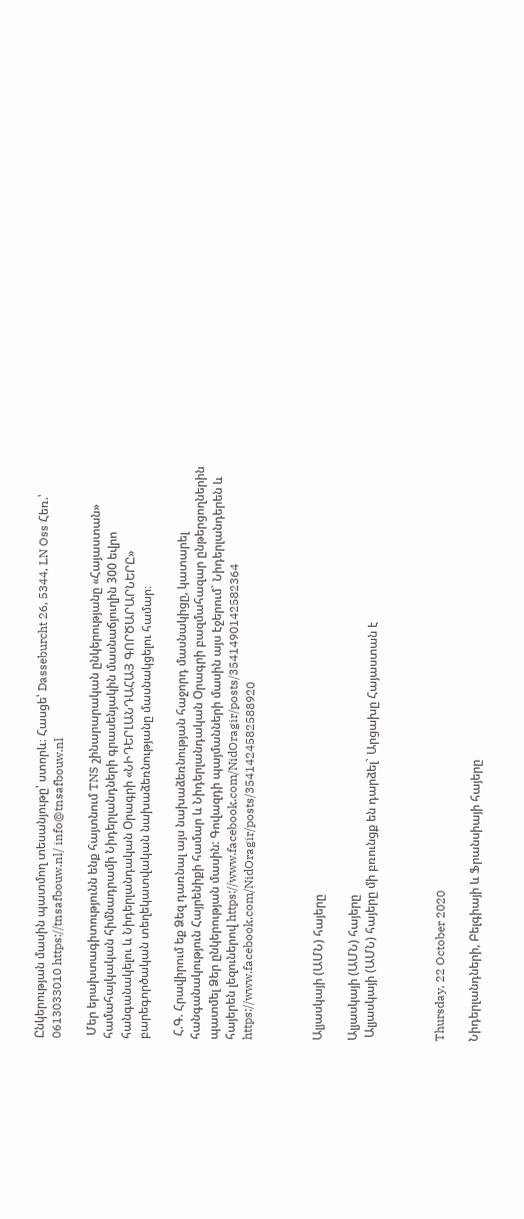Ընկերության մասին պատմող տեսանյութը՝ ստորև։ Հասցե՝ Dasseburcht 26, 5344, LN Oss Հեռ.՝ 0613033010 https://tnsafbouw.nl/ info@tnsafbouw.nl

 Մեր երախտագիտությունն ենք հայտնում TNS շինարարական ընկերությանը «Հայաստան» համահայկական հիմնադրամի Նիդերլանդների գրասենյակին մասնաճյուղին 300 եվրո հանգանակելու և Նիդերլանդական Օրագրի «ՆԻԴԵՐԼԱՆԴԱՀԱՅ ԳՈՐԾԱՐԱՐՆԵՐԸ» բարեգործական տեղեկատվական նախաձեռնությանը մասնակցելու համար։

 Հ.Գ. Հրավիրում եք Ձեզ դառնալ այս նախաձեռնության հաջորդ մասնակիցը, կատարել հանգանակություն Հայրենիքի համար և Նիդերլանդական Օրագրի բազմահազար ընթերցողներին պատմել Ձեր ընկերության մասին: Գովազդի պայմանների մասին այս էջերում` Նիդերլանդերեն և հայերեն լեզուներով https://www.facebook.com/NidOragir/posts/3541490142582364 https://www.facebook.com/NidOragir/posts/3541424582588920



Ալյասկայի (ԱՄՆ) հայերը

Ալյասկայի (ԱՄՆ) հայերը
 Ալյասկայի (ԱՄՆ) հայերը մի բռունցք են դարձել` Արցախը Հայաստան է



Thursday, 22 October 2020

Նիդերլանդների, Բելգիայի և Ֆրանսիայի հայերը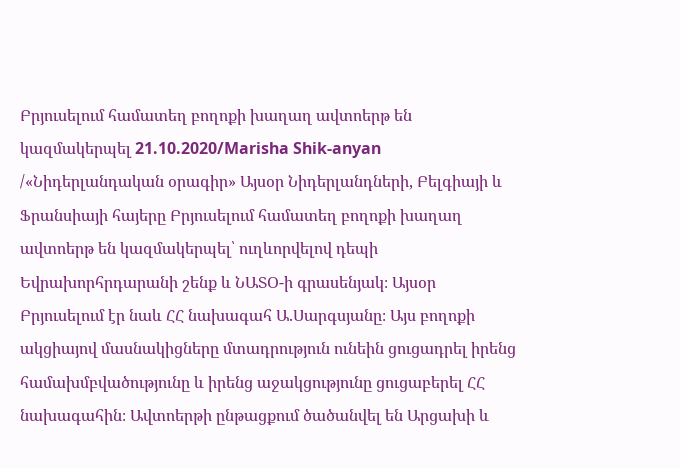Բրյուսելում համատեղ բողոքի խաղաղ ավտոերթ են կազմակերպել 21.10.2020/Marisha Shik-anyan /«Նիդերլանդական օրագիր» Այսօր Նիդերլանդների, Բելգիայի և Ֆրանսիայի հայերը Բրյուսելում համատեղ բողոքի խաղաղ ավտոերթ են կազմակերպել՝ ուղևորվելով դեպի Եվրախորհրդարանի շենք և ՆԱՏՕ-ի գրասենյակ։ Այսօր Բրյուսելում էր նաև ՀՀ նախագահ Ա.Սարգսյանը։ Այս բողոքի ակցիայով մասնակիցները մտադրություն ունեին ցուցադրել իրենց համախմբվածությունը և իրենց աջակցությունը ցուցաբերել ՀՀ նախագահին։ Ավտոերթի ընթացքում ծածանվել են Արցախի և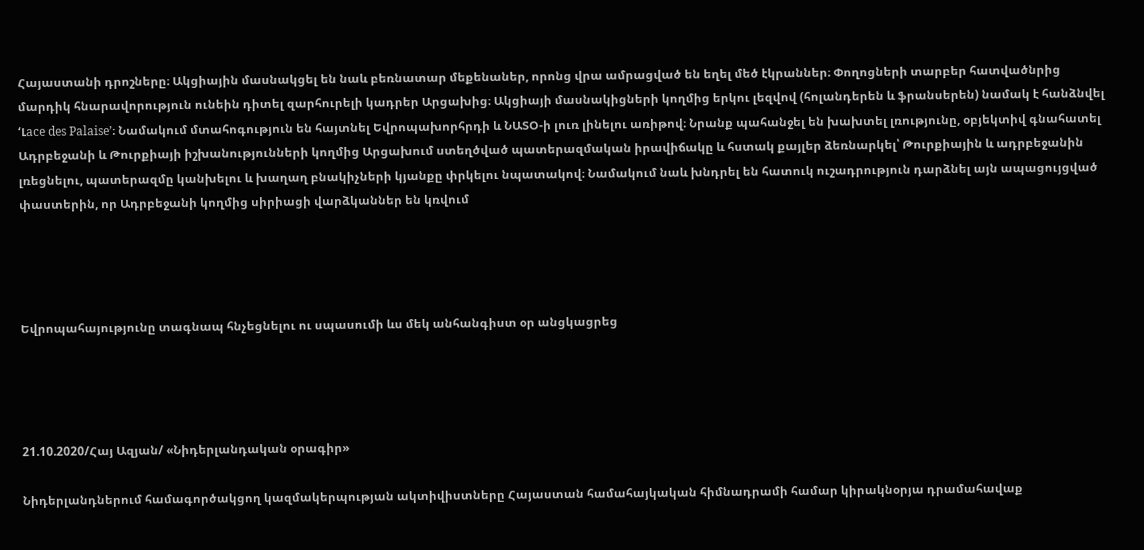Հայաստանի դրոշները։ Ակցիային մասնակցել են նաև բեռնատար մեքենաներ, որոնց վրա ամրացված են եղել մեծ էկրաններ։ Փողոցների տարբեր հատվածնրից մարդիկ հնարավորություն ունեին դիտել զարհուրելի կադրեր Արցախից։ Ակցիայի մասնակիցների կողմից երկու լեզվով (հոլանդերեն և ֆրանսերեն) նամակ է հանձնվել ‘Լace des Palaise’։ Նամակում մտահոգություն են հայտնել Եվրոպախորհրդի և ՆԱՏՕ-ի լուռ լինելու առիթով։ Նրանք պահանջել են խախտել լռությունը, օբյեկտիվ գնահատել Ադրբեջանի և Թուրքիայի իշխանությունների կողմից Արցախում ստեղծված պատերազմական իրավիճակը և հստակ քայլեր ձեռնարկել՝ Թուրքիային և ադրբեջանին լռեցնելու, պատերազմը կանխելու և խաղաղ բնակիչների կյանքը փրկելու նպատակով։ Նամակում նաև խնդրել են հատուկ ուշադրություն դարձնել այն ապացույցված փաստերին, որ Ադրբեջանի կողմից սիրիացի վարձկաններ են կռվում




Եվրոպահայությունը տագնապ հնչեցնելու ու սպասումի ևս մեկ անհանգիստ օր անցկացրեց




21.10.2020/Հայ Ազյան/ «Նիդերլանդական օրագիր»

Նիդերլանդներում համագործակցող կազմակերպության ակտիվիստները Հայաստան համահայկական հիմնադրամի համար կիրակնօրյա դրամահավաք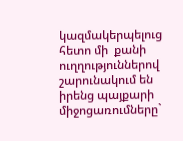կազմակերպելուց հետո մի  քանի ուղղություններով շարունակում են իրենց պայքարի միջոցառումները`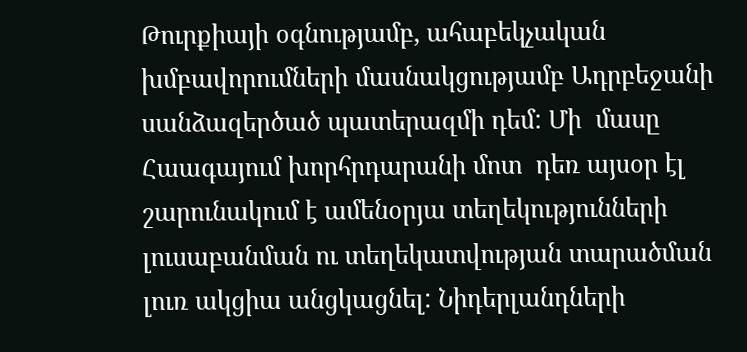Թուրքիայի օգնությամբ, ահաբեկչական խմբավորումների մասնակցությամբ Ադրբեջանի սանձազերծած պատերազմի դեմ: Մի  մասը Հաագայում խորհրդարանի մոտ  դեռ այսօր էլ շարունակում է ամենօրյա տեղեկությունների լուսաբանման ու տեղեկատվության տարածման լուռ ակցիա անցկացնել: Նիդերլանդների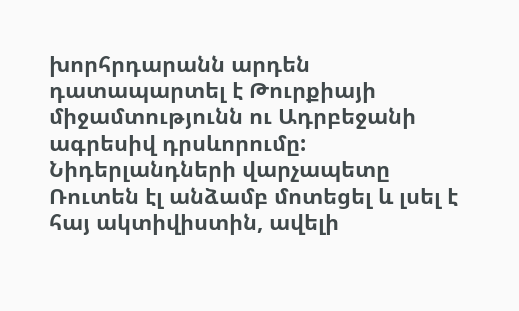խորհրդարանն արդեն դատապարտել է Թուրքիայի միջամտությունն ու Ադրբեջանի ագրեսիվ դրսևորումը: Նիդերլանդների վարչապետը Ռուտեն էլ անձամբ մոտեցել և լսել է հայ ակտիվիստին, ավելի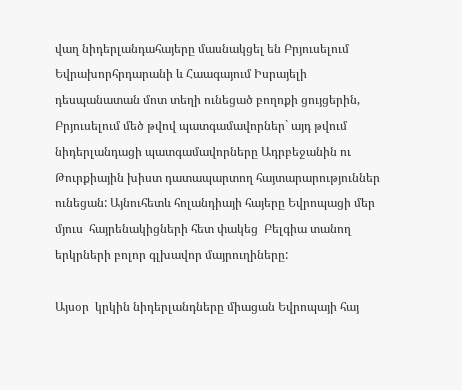վաղ նիդերլանդահայերը մասնակցել են Բրյուսելում Եվրախորհրդարանի և Հաագայում Իսրայելի դեսպանատան մոտ տեղի ունեցած բողոքի ցույցերին, Բրյուսելում մեծ թվով պատգամավորներ` այդ թվում նիդերլանդացի պատգամավորները Ադրբեջանին ու Թուրքիային խիստ դատապարտող հայտարարություններ ունեցան: Այնուհետև հոլանդիայի հայերը Եվրոպացի մեր մյուս  հայրենակիցների հետ փակեց  Բելգիա տանող երկրների բոլոր գլխավոր մայրուղիները:

Այսօր  կրկին նիդերլանդները միացան Եվրոպայի հայ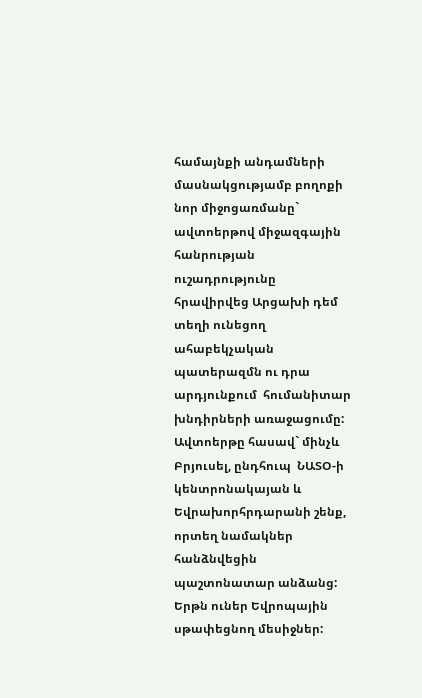համայնքի անդամների մասնակցությամբ բողոքի նոր միջոցառմանը` ավտոերթով միջազգային հանրության ուշադրությունը հրավիրվեց Արցախի դեմ տեղի ունեցող ահաբեկչական պատերազմն ու դրա արդյունքում  հումանիտար խնդիրների առաջացումը: Ավտոերթը հասավ` մինչև Բրյուսել, ընդհուպ  ՆԱՏՕ-ի կենտրոնակայան և  Եվրախորհրդարանի շենք, որտեղ նամակներ հանձնվեցին պաշտոնատար անձանց: Երթն ուներ Եվրոպային սթափեցնող մեսիջներ: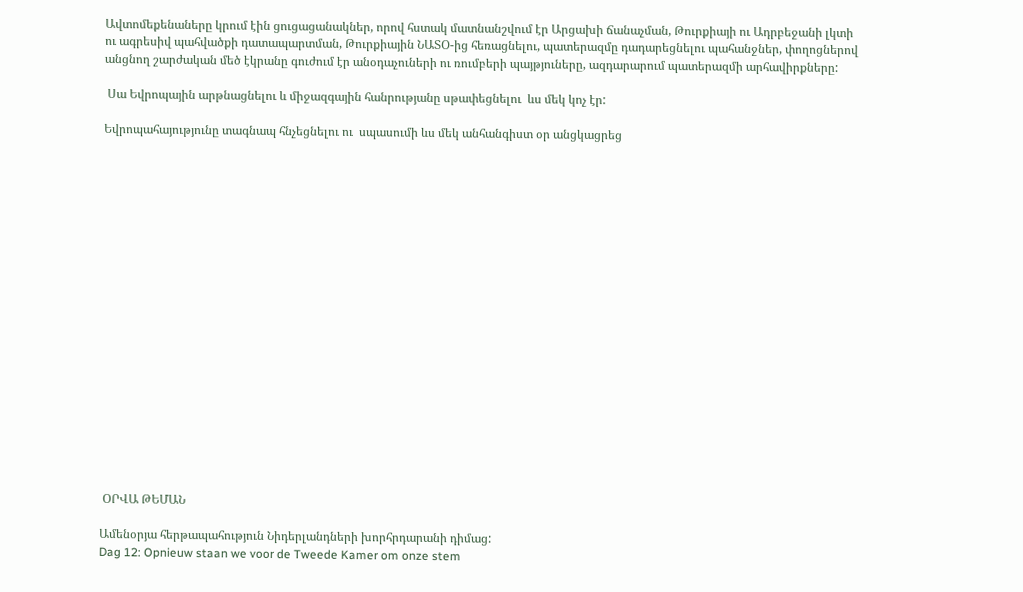Ավտոմեքենաները կրում էին ցուցացանակներ, որով հստակ մատնանշվում էր Արցախի ճանաչման, Թուրքիայի ու Ադրբեջանի լկտի ու ագրեսիվ պահվածքի դատապարտման, Թուրքիային ՆԱՏՕ-ից հեռացնելու, պատերազմը դադարեցնելու պահանջներ, փողոցներով անցնող շարժական մեծ էկրանը գուժում էր անօդաչուների ու ռումբերի պայթյուները, ազդարարում պատերազմի արհավիրքները:

 Սա Եվրոպային արթնացնելու և միջազգային հանրությանը սթափեցնելու  ևս մեկ կոչ էր:

Եվրոպահայությունը տագնապ հնչեցնելու ու  սպասումի ևս մեկ անհանգիստ օր անցկացրեց




















 ՕՐՎԱ ԹԵՄԱՆ

Ամենօրյա հերթապահություն Նիդերլանդների խորհրդարանի դիմաց:
Dag 12: Opnieuw staan we voor de Tweede Kamer om onze stem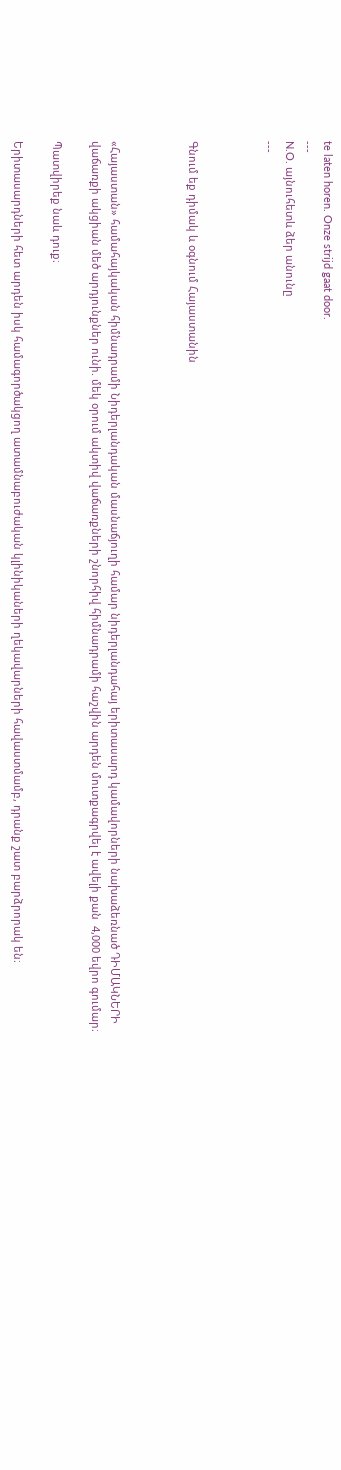te laten horen. Onze strijd gaat door.
---
N.O. այնուհետև ձեր անունը
---



Գնում եք դիմակ և օգնում Հայաստանին



«Հայաստան» համահայկական հիմնադրամի Նիդերլանդական մասնաճյուղի համար նիդերլանդահայ երիտասարդ կամավորների նախաձեռնած ԴԻՄԱԿՆԵՐԻ վաճառքի ակցիան մեծ արդյունքներ ունի. մեկ օրում ակտիվ վաճառքների շնորհիվ հիմնադրամի հաշվին արդեն մուտքագրվել է ավելի քան  4,000 եվրո գումար։

Պատվիրեք նաև դուք։

Երիտասարդների հետ արդեն իսկ համագործակցող ատամնաբուժական կլինիկաների ղեկավարների հավաստմամբ, դրանք շատ բարձրորակ են։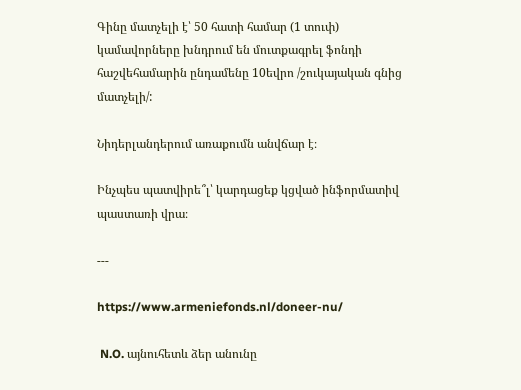Գինը մատչելի է՝ 50 հատի համար (1 տուփ) կամավորները խնդրում են մուտքագրել ֆոնդի հաշվեհամարին ընդամենը 10եվրո /շուկայական գնից մատչելի/:

Նիդերլանդերում առաքումն անվճար է։

Ինչպես պատվիրե՞լ՝ կարդացեք կցված ինֆորմատիվ պաստառի վրա։

---

https://www.armeniefonds.nl/doneer-nu/

 N.O. այնուհետև ձեր անունը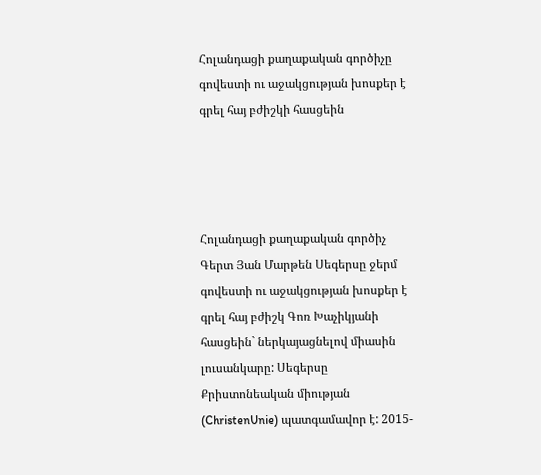Հոլանդացի քաղաքական գործիչը գովեստի ու աջակցության խոսքեր է գրել հայ բժիշկի հասցեին




Հոլանդացի քաղաքական գործիչ Գերտ Յան Մարթեն Սեգերսը ջերմ գովեստի ու աջակցության խոսքեր է գրել հայ բժիշկ Գոռ Խաչիկյանի հասցեին` ներկայացնելով միասին լուսանկարը: Սեգերսը Քրիստոնեական միության (ChristenUnie) պատգամավոր է: 2015-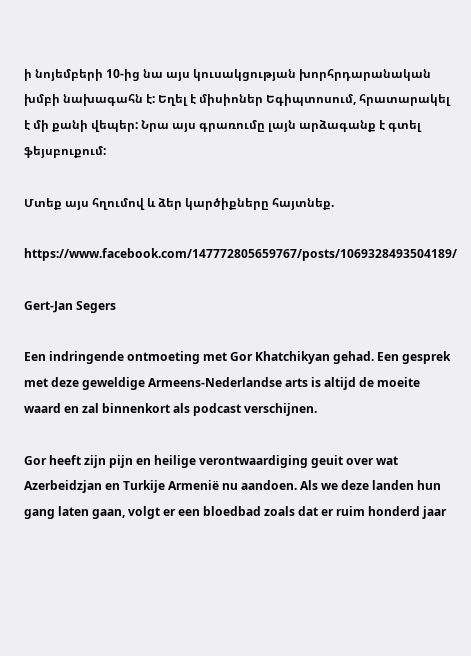ի նոյեմբերի 10-ից նա այս կուսակցության խորհրդարանական խմբի նախագահն է: Եղել է միսիոներ Եգիպտոսում, հրատարակել է մի քանի վեպեր: Նրա այս գրառումը լայն արձագանք է գտել ֆեյսբուքում:

Մտեք այս հղումով և ձեր կարծիքները հայտնեք.

https://www.facebook.com/147772805659767/posts/1069328493504189/

Gert-Jan Segers

Een indringende ontmoeting met Gor Khatchikyan gehad. Een gesprek met deze geweldige Armeens-Nederlandse arts is altijd de moeite waard en zal binnenkort als podcast verschijnen.

Gor heeft zijn pijn en heilige verontwaardiging geuit over wat Azerbeidzjan en Turkije Armenië nu aandoen. Als we deze landen hun gang laten gaan, volgt er een bloedbad zoals dat er ruim honderd jaar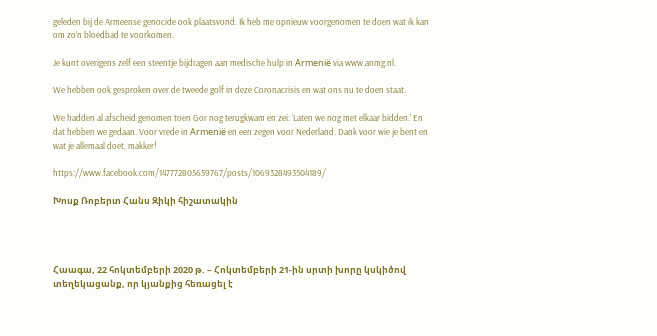geleden bij de Armeense genocide ook plaatsvond. Ik heb me opnieuw voorgenomen te doen wat ik kan om zo’n bloedbad te voorkomen.

Je kunt overigens zelf een steentje bijdragen aan medische hulp in Armenië via www.anmg.nl.

We hebben ook gesproken over de tweede golf in deze Coronacrisis en wat ons nu te doen staat.

We hadden al afscheid genomen toen Gor nog terugkwam en zei: ‘Laten we nog met elkaar bidden.’ En dat hebben we gedaan. Voor vrede in Armenië en een zegen voor Nederland. Dank voor wie je bent en wat je allemaal doet, makker!

https://www.facebook.com/147772805659767/posts/1069328493504189/

Խոսք Ռոբերտ Հանս Զիկի հիշատակին




Հաագա, 22 հոկտեմբերի 2020 թ. – Հոկտեմբերի 21-ին սրտի խորը կսկիծով տեղեկացանք, որ կյանքից հեռացել է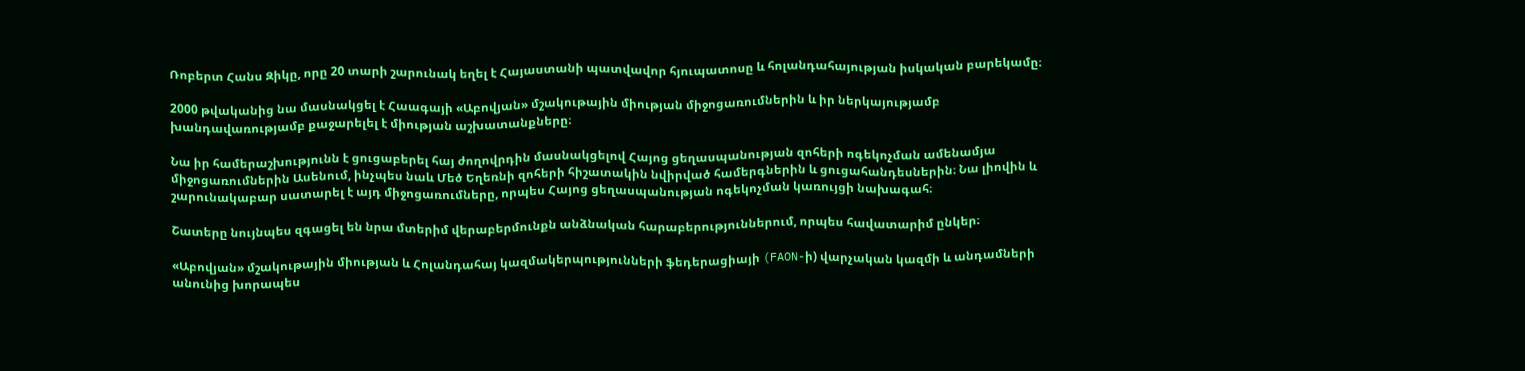Ռոբերտ Հանս Զիկը, որը 20 տարի շարունակ եղել է Հայաստանի պատվավոր հյուպատոսը և հոլանդահայության իսկական բարեկամը։

2000 թվականից նա մասնակցել է Հաագայի «Աբովյան» մշակութային միության միջոցառումներին և իր ներկայությամբ խանդավառությամբ քաջարելել է միության աշխատանքները։

Նա իր համերաշխությունն է ցուցաբերել հայ ժողովրդին մասնակցելով Հայոց ցեղասպանության զոհերի ոգեկոչման ամենամյա միջոցառումներին Ասենում, ինչպես նաև Մեծ Եղեռնի զոհերի հիշատակին նվիրված համերգներին և ցուցահանդեսներին։ Նա լիովին և շարունակաբար սատարել է այդ միջոցառումները, որպես Հայոց ցեղասպանության ոգեկոչման կառույցի նախագահ։

Շատերը նույնպես զգացել են նրա մտերիմ վերաբերմունքն անձնական հարաբերություններում, որպես հավատարիմ ընկեր։

«Աբովյան» մշակութային միության և Հոլանդահայ կազմակերպությունների ֆեդերացիայի (FAON-ի) վարչական կազմի և անդամների անունից խորապես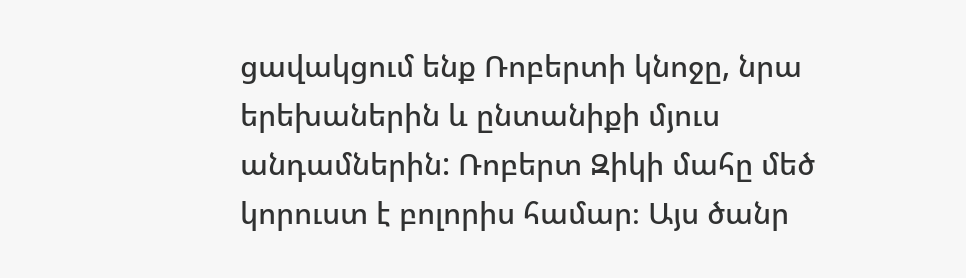ցավակցում ենք Ռոբերտի կնոջը, նրա երեխաներին և ընտանիքի մյուս անդամներին: Ռոբերտ Զիկի մահը մեծ կորուստ է բոլորիս համար։ Այս ծանր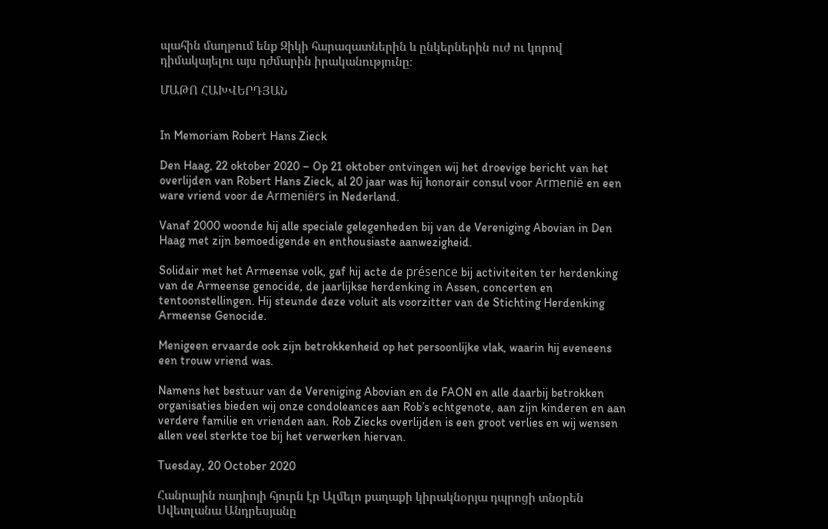պահին մաղթում ենք Զիկի հարազատներին և ընկերներին ուժ ու կորով դիմակայելու այս դժմարին իրականությունը։

ՄԱԹՈ ՀԱԽՎԵՐԴՅԱՆ


In Memoriam Robert Hans Zieck

Den Haag, 22 oktober 2020 – Op 21 oktober ontvingen wij het droevige bericht van het overlijden van Robert Hans Zieck, al 20 jaar was hij honorair consul voor Armenië en een ware vriend voor de Armeniërs in Nederland.

Vanaf 2000 woonde hij alle speciale gelegenheden bij van de Vereniging Abovian in Den Haag met zijn bemoedigende en enthousiaste aanwezigheid.

Solidair met het Armeense volk, gaf hij acte de présence bij activiteiten ter herdenking van de Armeense genocide, de jaarlijkse herdenking in Assen, concerten en tentoonstellingen. Hij steunde deze voluit als voorzitter van de Stichting Herdenking Armeense Genocide.

Menigeen ervaarde ook zijn betrokkenheid op het persoonlijke vlak, waarin hij eveneens een trouw vriend was.

Namens het bestuur van de Vereniging Abovian en de FAON en alle daarbij betrokken organisaties bieden wij onze condoleances aan Rob’s echtgenote, aan zijn kinderen en aan verdere familie en vrienden aan. Rob Ziecks overlijden is een groot verlies en wij wensen allen veel sterkte toe bij het verwerken hiervan.

Tuesday, 20 October 2020

Հանրային ռադիոյի հյուրն էր Ալմելո քաղաքի կիրակնօրյա դպրոցի տնօրեն Սվետլանա Անդրեսյանը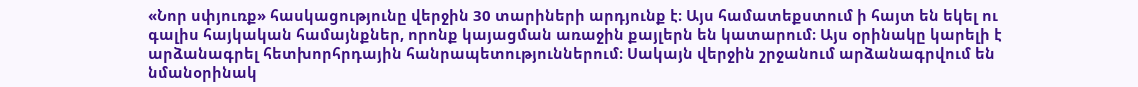«Նոր սփյուռք» հասկացությունը վերջին 30 տարիների արդյունք է։ Այս համատեքստում ի հայտ են եկել ու գալիս հայկական համայնքներ, որոնք կայացման առաջին քայլերն են կատարում։ Այս օրինակը կարելի է արձանագրել հետխորհրդային հանրապետություններում։ Սակայն վերջին շրջանում արձանագրվում են նմանօրինակ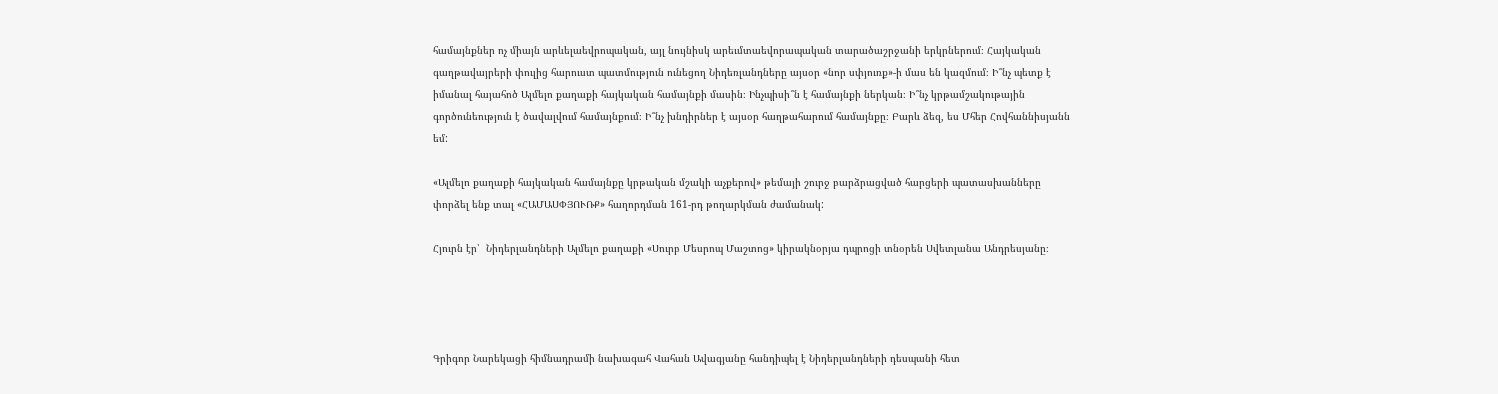համայնքներ ոչ միայն արևելաեվրոպական, այլ նույնիսկ արեւմտաեվորապական տարածաշրջանի երկրներում։ Հայկական գաղթավայրերի փուլից հարուստ պատմություն ունեցող Նիդեռլանդները այսօր «նոր սփյուռք»-ի մաս են կազմում։ Ի՞նչ պետք է իմանալ հայահոծ Ալմելո քաղաքի հայկական համայնքի մասին։ Ինչպիսի՞ն է համայնքի ներկան։ Ի՞նչ կրթամշակութային գործունեություն է ծավալվում համայնքում։ Ի՞նչ խնդիրներ է այսօր հաղթահարում համայնքը։ Բարև ձեզ, ես Մհեր Հովհաննիսյանն եմ:

«Ալմելո քաղաքի հայկական համայնքը կրթական մշակի աչքերով» թեմայի շուրջ բարձրացված հարցերի պատասխանները փորձել ենք տալ «ՀԱՄԱՍՓՅՈՒՌՔ» հաղորդման 161-րդ թողարկման ժամանակ:

Հյուրն էր՝  Նիդերլանդների Ալմելո քաղաքի «Սուրբ Մեսրոպ Մաշտոց» կիրակնօրյա դպրոցի տնօրեն Սվետլանա Անդրեսյանը։




Գրիգոր Նարեկացի հիմնադրամի նախագահ Վահան Ավագյանը հանդիպել է Նիդերլանդների դեսպանի հետ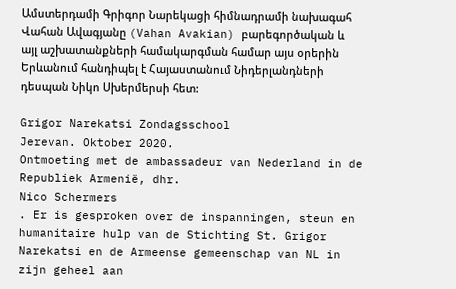Ամստերդամի Գրիգոր Նարեկացի հիմնադրամի նախագահ Վահան Ավագյանը (Vahan Avakian) բարեգործական և այլ աշխատանքների համակարգման համար այս օրերին Երևանում հանդիպել է Հայաստանում Նիդերլանդների դեսպան Նիկո Սխերմերսի հետ:

Grigor Narekatsi Zondagsschool
Jerevan. Oktober 2020.
Ontmoeting met de ambassadeur van Nederland in de Republiek Armenië, dhr.
Nico Schermers
. Er is gesproken over de inspanningen, steun en humanitaire hulp van de Stichting St. Grigor Narekatsi en de Armeense gemeenschap van NL in zijn geheel aan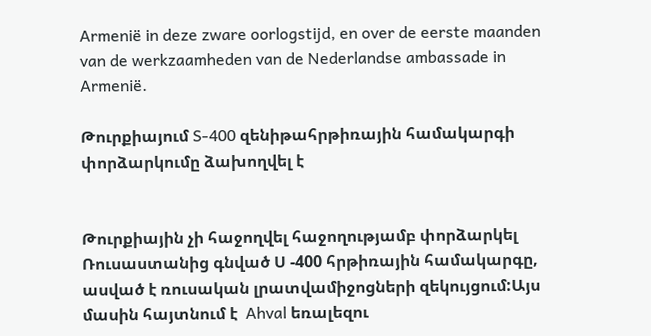Armenië in deze zware oorlogstijd, en over de eerste maanden van de werkzaamheden van de Nederlandse ambassade in Armenië.

Թուրքիայում S-400 զենիթահրթիռային համակարգի փորձարկումը ձախողվել է


Թուրքիային չի հաջողվել հաջողությամբ փորձարկել Ռուսաստանից գնված Ս -400 հրթիռային համակարգը, ասված է ռուսական լրատվամիջոցների զեկույցում:Այս մասին հայտնում է  Ahval եռալեզու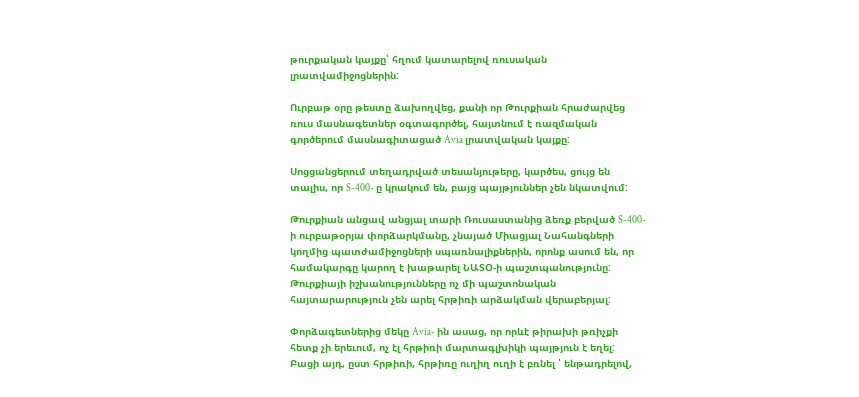թուրքական կայքը՝ հղում կատարելով ռուսական լրատվամիջոցներին:

Ուրբաթ օրը թեստը ձախողվեց, քանի որ Թուրքիան հրաժարվեց ռուս մասնագետներ օգտագործել, հայտնում է ռազմական գործերում մասնագիտացած Avia լրատվական կայքը:

Սոցցանցերում տեղադրված տեսանյութերը, կարծես, ցույց են տալիս, որ S-400- ը կրակում են, բայց պայթյուններ չեն նկատվում:

Թուրքիան անցավ անցյալ տարի Ռուսաստանից ձեռք բերված S-400- ի ուրբաթօրյա փորձարկմանը, չնայած Միացյալ Նահանգների կողմից պատժամիջոցների սպառնալիքներին, որոնք ասում են, որ համակարգը կարող է խաթարել ՆԱՏՕ-ի պաշտպանությունը: Թուրքիայի իշխանությունները ոչ մի պաշտոնական հայտարարություն չեն արել հրթիռի արձակման վերաբերյալ:

Փորձագետներից մեկը Avia- ին ասաց, որ որևէ թիրախի թռիչքի հետք չի երեւում, ոչ էլ հրթիռի մարտագլխիկի պայթյուն է եղել: Բացի այդ, ըստ հրթիռի, հրթիռը ուղիղ ուղի է բռնել ՝ ենթադրելով,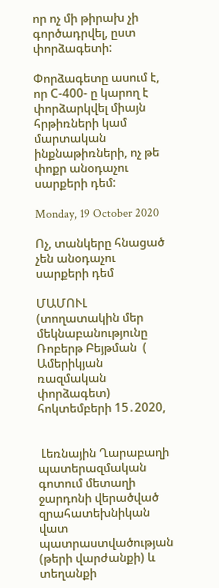որ ոչ մի թիրախ չի գործադրվել, ըստ փորձագետի:

Փորձագետը ասում է, որ С-400- ը կարող է փորձարկվել միայն հրթիռների կամ մարտական ինքնաթիռների, ոչ թե փոքր անօդաչու սարքերի դեմ:

Monday, 19 October 2020

Ոչ, տանկերը հնացած չեն անօդաչու սարքերի դեմ

ՄԱՄՈՒԼ (տողատակին մեր մեկնաբանությունը Ռոբերթ Բեյթման  ( Ամերիկյան ռազմական փորձագետ) հոկտեմբերի 15․2020,


 Լեռնային Ղարաբաղի պատերազմական գոտում մետաղի ջարդոնի վերածված զրահատեխնիկան վատ պատրաստվածության (թերի վարժանքի) և տեղանքի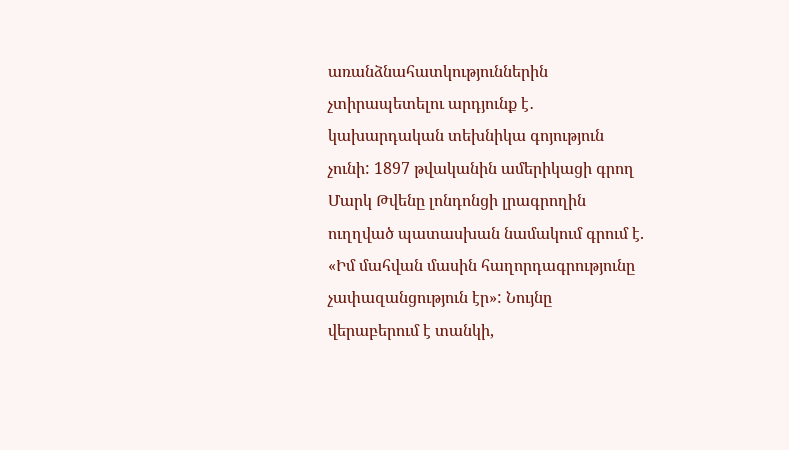առանձնահատկություններին չտիրապետելու արդյունք է․ կախարդական տեխնիկա գոյություն չունի: 1897 թվականին ամերիկացի գրող Մարկ Թվենը լոնդոնցի լրագրողին ուղղված պատասխան նամակում գրում է. «Իմ մահվան մասին հաղորդագրությունը չափազանցություն էր»: Նույնը վերաբերում է տանկի,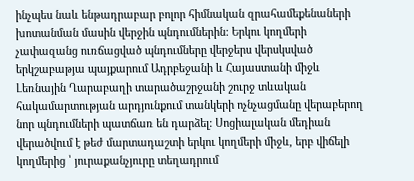ինչպես նաև ենթադրաբար բոլոր հիմնական զրահամեքենաների խոտանման մասին վերջին պնդումներին: Երկու կողմերի չափազանց ուռճացված պնդումները վերջերս վերսկսված երկշաբաթյա պայքարում Ադրբեջանի և Հայաստանի միջև Լեռնային Ղարաբաղի տարածաշրջանի շուրջ տևական հակամարտության արդյունքում տանկերի ոչնչացմանը վերաբերող նոր պնդումների պատճառ են դարձել: Սոցիալական մեդիան վերածվում է թեժ մարտադաշտի երկու կողմերի միջև, երբ վիճելի կողմերից ՝ յուրաքանչյուրը տեղադրում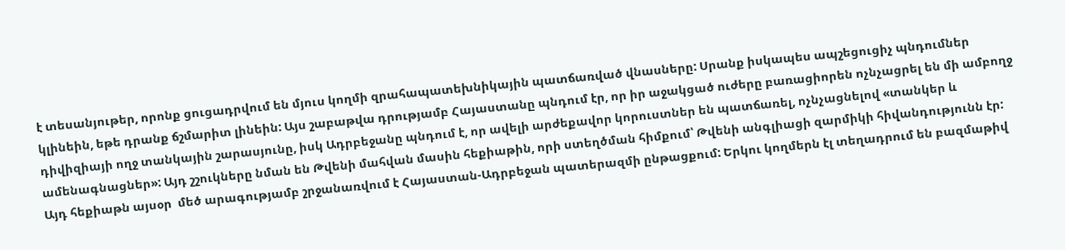է տեսանյութեր, որոնք ցուցադրվում են մյուս կողմի զրահապատեխնիկային պատճառված վնասները: Սրանք իսկապես ապշեցուցիչ պնդումներ կլինեին, եթե դրանք ճշմարիտ լինեին: Այս շաբաթվա դրությամբ Հայաստանը պնդում էր, որ իր աջակցած ուժերը բառացիորեն ոչնչացրել են մի ամբողջ դիվիզիայի ողջ տանկային շարասյունը, իսկ Ադրբեջանը պնդում է, որ ավելի արժեքավոր կորուստներ են պատճառել, ոչնչացնելով «տանկեր և ամենագնացներ»: Այդ շշուկները նման են Թվենի մահվան մասին հեքիաթին, որի ստեղծման հիմքում՝ Թվենի անգլիացի զարմիկի հիվանդությունն էր: Այդ հեքիաթն այսօր  մեծ արագությամբ շրջանառվում է Հայաստան-Ադրբեջան պատերազմի ընթացքում: Երկու կողմերն էլ տեղադրում են բազմաթիվ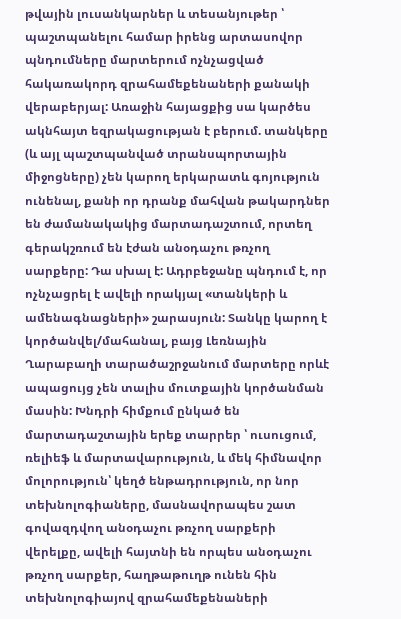թվային լուսանկարներ և տեսանյութեր ՝ պաշտպանելու համար իրենց արտասովոր պնդումները մարտերում ոչնչացված հակառակորդ զրահամեքենաների քանակի վերաբերյալ: Առաջին հայացքից սա կարծես ակնհայտ եզրակացության է բերում. տանկերը (և այլ պաշտպանված տրանսպորտային միջոցները) չեն կարող երկարատև գոյություն ունենալ, քանի որ դրանք մահվան թակարդներ են ժամանակակից մարտադաշտում, որտեղ գերակշռում են էժան անօդաչու թռչող սարքերը: Դա սխալ է: Ադրբեջանը պնդում է, որ ոչնչացրել է ավելի որակյալ «տանկերի և ամենագնացների» շարասյուն: Տանկը կարող է կործանվել/մահանալ, բայց Լեռնային Ղարաբաղի տարածաշրջանում մարտերը որևէ ապացույց չեն տալիս մուտքային կործանման մասին: Խնդրի հիմքում ընկած են մարտադաշտային երեք տարրեր ՝ ուսուցում, ռելիեֆ և մարտավարություն, և մեկ հիմնավոր մոլորություն՝ կեղծ ենթադրություն, որ նոր տեխնոլոգիաները, մասնավորապես շատ գովազդվող անօդաչու թռչող սարքերի վերելքը, ավելի հայտնի են որպես անօդաչու թռչող սարքեր, հաղթաթուղթ ունեն հին տեխնոլոգիայով զրահամեքենաների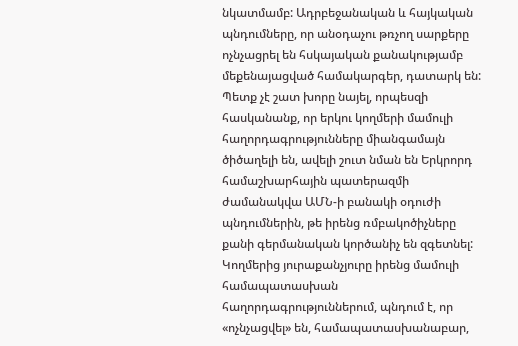նկատմամբ: Ադրբեջանական և հայկական պնդումները, որ անօդաչու թռչող սարքերը ոչնչացրել են հսկայական քանակությամբ մեքենայացված համակարգեր, դատարկ են: Պետք չէ շատ խորը նայել, որպեսզի հասկանանք, որ երկու կողմերի մամուլի հաղորդագրությունները միանգամայն ծիծաղելի են, ավելի շուտ նման են Երկրորդ համաշխարհային պատերազմի ժամանակվա ԱՄՆ-ի բանակի օդուժի պնդումներին, թե իրենց ռմբակոծիչները քանի գերմանական կործանիչ են զգետնել: Կողմերից յուրաքանչյուրը իրենց մամուլի համապատասխան հաղորդագրություններում, պնդում է, որ «ոչնչացվել» են, համապատասխանաբար,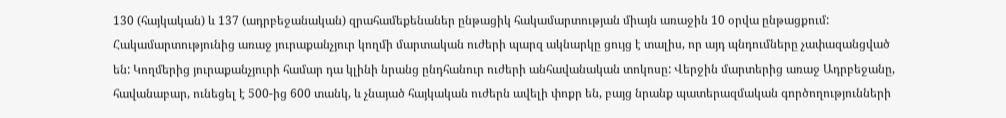130 (հայկական) և 137 (ադրբեջանական) զրահամեքենաներ ընթացիկ հակամարտության միայն առաջին 10 օրվա ընթացքում: Հակամարտությունից առաջ յուրաքանչյուր կողմի մարտական ուժերի պարզ ակնարկը ցույց է տալիս, որ այդ պնդումները չափազանցված են: Կողմերից յուրաքանչյուրի համար դա կլինի նրանց ընդհանուր ուժերի անհավանական տոկոսը: Վերջին մարտերից առաջ Ադրբեջանը, հավանաբար, ունեցել է 500-ից 600 տանկ, և չնայած հայկական ուժերն ավելի փոքր են, բայց նրանք պատերազմական գործողությունների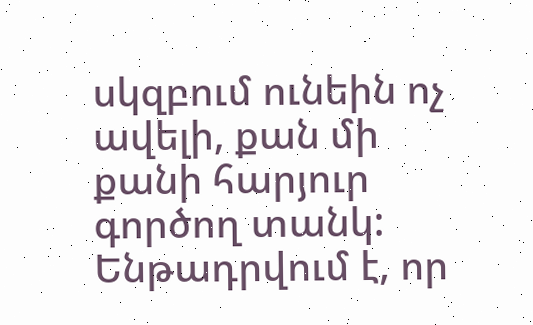սկզբում ունեին ոչ ավելի, քան մի քանի հարյուր գործող տանկ: Ենթադրվում է, որ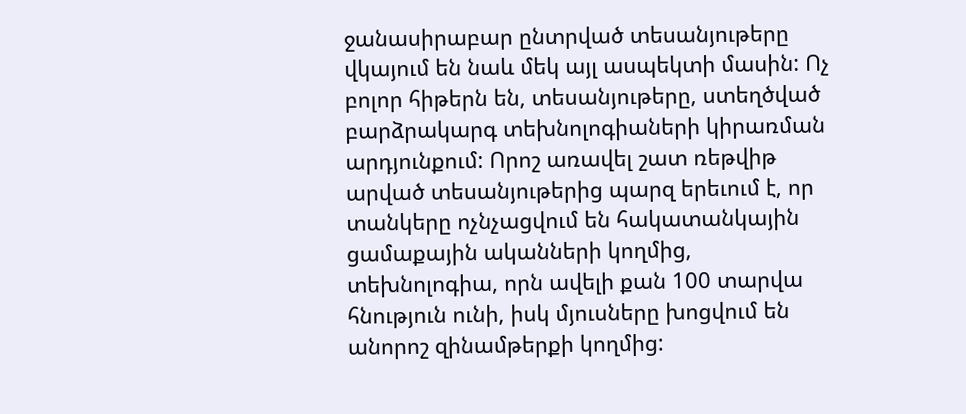ջանասիրաբար ընտրված տեսանյութերը վկայում են նաև մեկ այլ ասպեկտի մասին: Ոչ բոլոր հիթերն են, տեսանյութերը, ստեղծված բարձրակարգ տեխնոլոգիաների կիրառման արդյունքում: Որոշ առավել շատ ռեթվիթ արված տեսանյութերից պարզ երեւում է, որ տանկերը ոչնչացվում են հակատանկային ցամաքային ականների կողմից, տեխնոլոգիա, որն ավելի քան 100 տարվա հնություն ունի, իսկ մյուսները խոցվում են անորոշ զինամթերքի կողմից: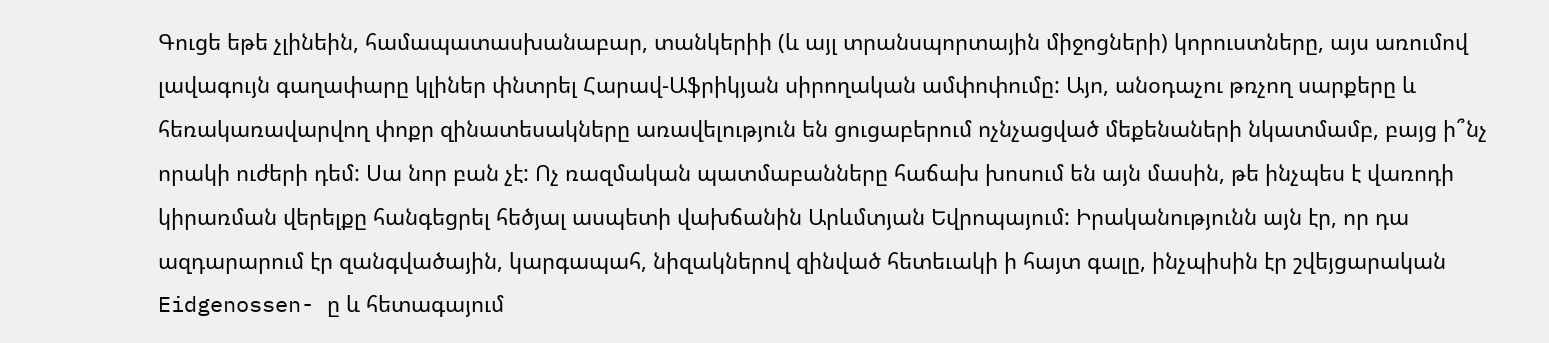Գուցե եթե չլինեին, համապատասխանաբար, տանկերիի (և այլ տրանսպորտային միջոցների) կորուստները, այս առումով լավագույն գաղափարը կլիներ փնտրել Հարավ-Աֆրիկյան սիրողական ամփոփումը: Այո, անօդաչու թռչող սարքերը և հեռակառավարվող փոքր զինատեսակները առավելություն են ցուցաբերում ոչնչացված մեքենաների նկատմամբ, բայց ի՞նչ որակի ուժերի դեմ: Սա նոր բան չէ: Ոչ ռազմական պատմաբանները հաճախ խոսում են այն մասին, թե ինչպես է վառոդի կիրառման վերելքը հանգեցրել հեծյալ ասպետի վախճանին Արևմտյան Եվրոպայում: Իրականությունն այն էր, որ դա ազդարարում էր զանգվածային, կարգապահ, նիզակներով զինված հետեւակի ի հայտ գալը, ինչպիսին էր շվեյցարական Eidgenossen- ը և հետագայում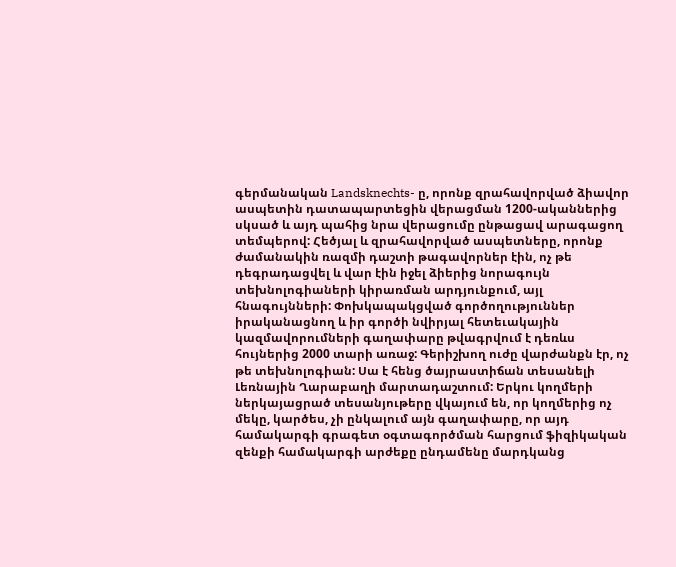գերմանական Landsknechts- ը, որոնք զրահավորված ձիավոր ասպետին դատապարտեցին վերացման 1200-ականներից սկսած և այդ պահից նրա վերացումը ընթացավ արագացող տեմպերով: Հեծյալ և զրահավորված ասպետները, որոնք ժամանակին ռազմի դաշտի թագավորներ էին, ոչ թե դեգրադացվել և վար էին իջել ձիերից նորագույն տեխնոլոգիաների կիրառման արդյունքում, այլ հնագույնների: Փոխկապակցված գործողություններ իրականացնող և իր գործի նվիրյալ հետեւակային կազմավորումների գաղափարը թվագրվում է դեռևս հույներից 2000 տարի առաջ: Գերիշխող ուժը վարժանքն էր, ոչ թե տեխնոլոգիան: Սա է հենց ծայրաստիճան տեսանելի Լեռնային Ղարաբաղի մարտադաշտում: Երկու կողմերի ներկայացրած տեսանյութերը վկայում են, որ կողմերից ոչ մեկը, կարծես, չի ընկալում այն գաղափարը, որ այդ համակարգի գրագետ օգտագործման հարցում ֆիզիկական զենքի համակարգի արժեքը ընդամենը մարդկանց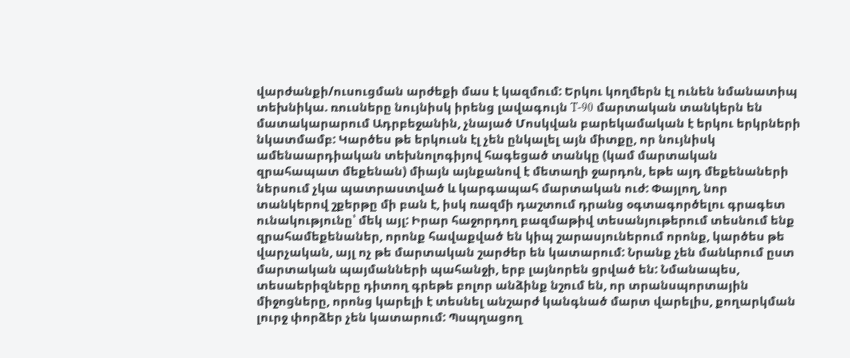վարժանքի/ուսուցման արժեքի մաս է կազմում: Երկու կողմերն էլ ունեն նմանատիպ տեխնիկա. ռուսները նույնիսկ իրենց լավագույն T-90 մարտական տանկերն են մատակարարում Ադրբեջանին, չնայած Մոսկվան բարեկամական է երկու երկրների նկատմամբ: Կարծես թե երկուսն էլ չեն ընկալել այն միտքը, որ նույնիսկ ամենաարդիական տեխնոլոգիյով հագեցած տանկը (կամ մարտական զրահապատ մեքենան) միայն այնքանով է մետաղի ջարդոն, եթե այդ մեքենաների ներսում չկա պատրաստված և կարգապահ մարտական ուժ: Փայլող, նոր տանկերով շքերթը մի բան է, իսկ ռազմի դաշտում դրանց օգտագործելու գրագետ ունակությունը՝ մեկ այլ: Իրար հաջորդող բազմաթիվ տեսանյութերում տեսնում ենք զրահամեքենաներ, որոնք հավաքված են կիպ շարասյուներում որոնք, կարծես թե վարչական, այլ ոչ թե մարտական շարժեր են կատարում: Նրանք չեն մանևրում ըստ մարտական պայմանների պահանջի, երբ լայնորեն ցրված են: Նմանապես, տեսաերիզները դիտող գրեթե բոլոր անձինք նշում են, որ տրանսպորտային միջոցները, որոնց կարելի է տեսնել անշարժ կանգնած մարտ վարելիս, քողարկման լուրջ փորձեր չեն կատարում: Պսպղացող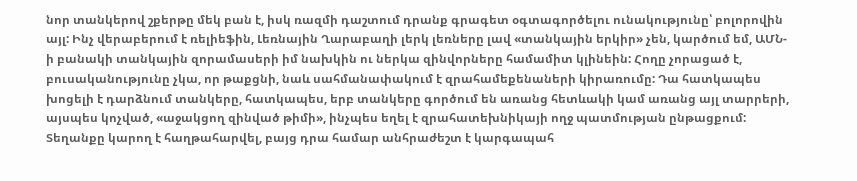նոր տանկերով շքերթը մեկ բան է, իսկ ռազմի դաշտում դրանք գրագետ օգտագործելու ունակությունը՝ բոլորովին այլ: Ինչ վերաբերում է ռելիեֆին, Լեռնային Ղարաբաղի լերկ լեռները լավ «տանկային երկիր» չեն, կարծում եմ, ԱՄՆ-ի բանակի տանկային զորամասերի իմ նախկին ու ներկա զինվորները համամիտ կլինեին: Հողը չորացած է, բուսականությունը չկա, որ թաքցնի, նաև սահմանափակում է զրահամեքենաների կիրառումը: Դա հատկապես խոցելի է դարձնում տանկերը, հատկապես, երբ տանկերը գործում են առանց հետևակի կամ առանց այլ տարրերի, այսպես կոչված, «աջակցող զինված թիմի», ինչպես եղել է զրահատեխնիկայի ողջ պատմության ընթացքում: Տեղանքը կարող է հաղթահարվել, բայց դրա համար անհրաժեշտ է կարգապահ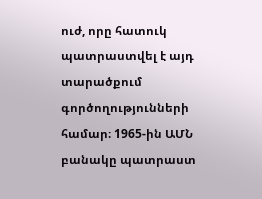ուժ, որը հատուկ պատրաստվել է այդ տարածքում գործողությունների համար։ 1965-ին ԱՄՆ բանակը պատրաստ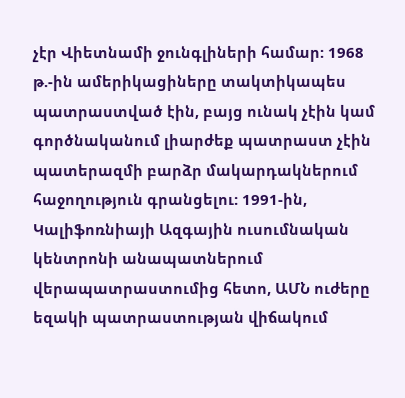չէր Վիետնամի ջունգլիների համար: 1968 թ.-ին ամերիկացիները տակտիկապես պատրաստված էին, բայց ունակ չէին կամ գործնականում լիարժեք պատրաստ չէին պատերազմի բարձր մակարդակներում հաջողություն գրանցելու: 1991-ին, Կալիֆոռնիայի Ազգային ուսումնական կենտրոնի անապատներում վերապատրաստումից հետո, ԱՄՆ ուժերը եզակի պատրաստության վիճակում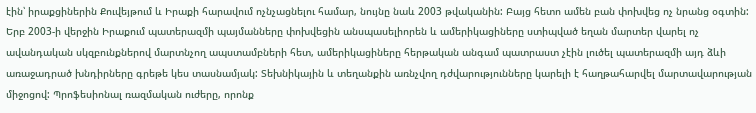էին՝ իրաքցիներին Քուվեյթում և Իրաքի հարավում ոչնչացնելու համար, նույնը նաև 2003 թվականին: Բայց հետո ամեն բան փոխվեց ոչ նրանց օգտին: Երբ 2003-ի վերջին Իրաքում պատերազմի պայմանները փոխվեցին անսպասելիորեն և ամերիկացիները ստիպված եղան մարտեր վարել ոչ ավանդական սկզբունքներով մարտնչող ապստամբների հետ, ամերիկացիները հերթական անգամ պատրաստ չէին լուծել պատերազմի այդ ձևի առաջադրած խնդիրները գրեթե կես տասնամյակ: Տեխնիկային և տեղանքին առնչվող դժվարությունները կարելի է հաղթահարվել մարտավարության միջոցով: Պրոֆեսիոնալ ռազմական ուժերը, որոնք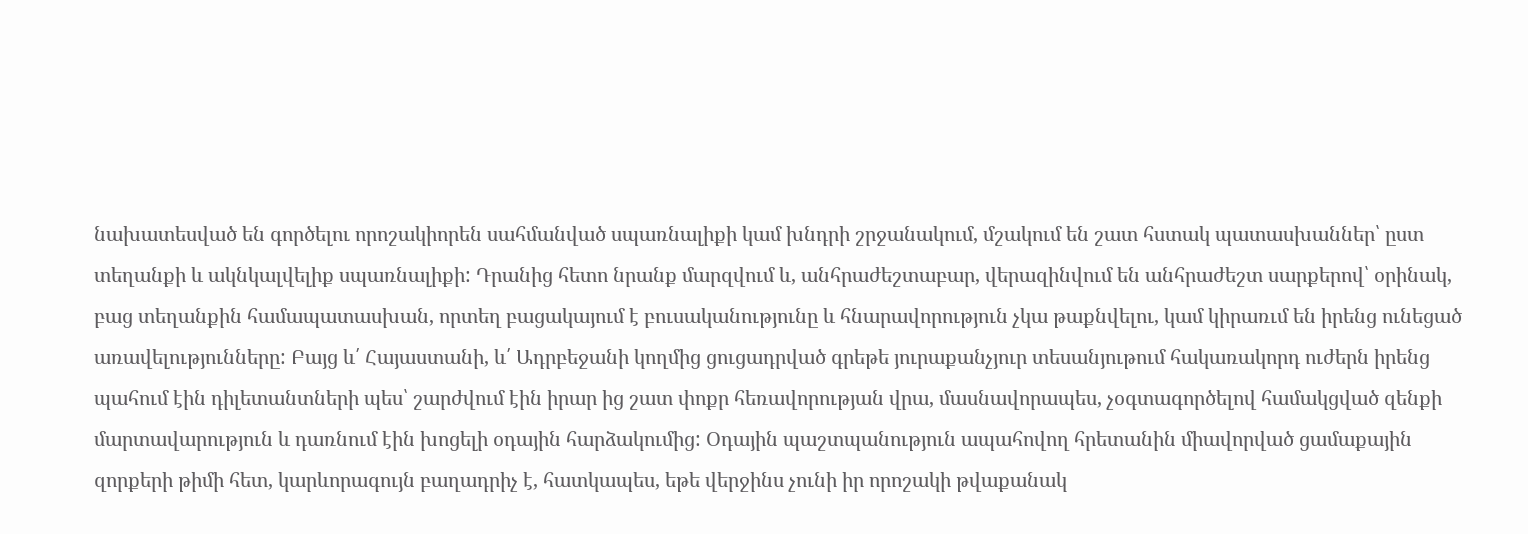նախատեսված են գործելու որոշակիորեն սահմանված սպառնալիքի կամ խնդրի շրջանակում, մշակում են շատ հստակ պատասխաններ՝ ըստ տեղանքի և ակնկալվելիք սպառնալիքի: Դրանից հետո նրանք մարզվում և, անհրաժեշտաբար, վերազինվում են անհրաժեշտ սարքերով՝ օրինակ, բաց տեղանքին համապատասխան, որտեղ բացակայում է բուսականությունը և հնարավորություն չկա թաքնվելու, կամ կիրառւմ են իրենց ունեցած առավելությունները: Բայց և՛ Հայաստանի, և՛ Ադրբեջանի կողմից ցուցադրված գրեթե յուրաքանչյուր տեսանյութում հակառակորդ ուժերն իրենց պահում էին դիլետանտների պես՝ շարժվում էին իրար ից շատ փոքր հեռավորության վրա, մասնավորապես, չօգտագործելով համակցված զենքի մարտավարություն և դառնում էին խոցելի օդային հարձակումից: Օդային պաշտպանություն ապահովող հրետանին միավորված ցամաքային զորքերի թիմի հետ, կարևորագույն բաղադրիչ է, հատկապես, եթե վերջինս չունի իր որոշակի թվաքանակ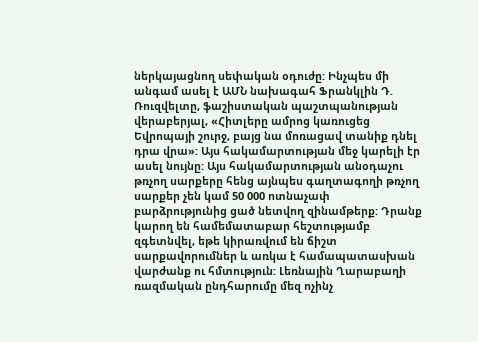ներկայացնող սեփական օդուժը: Ինչպես մի անգամ ասել է ԱՄՆ նախագահ Ֆրանկլին Դ. Ռուզվելտը, ֆաշիստական պաշտպանության վերաբերյալ, «Հիտլերը ամրոց կառուցեց Եվրոպայի շուրջ, բայց նա մոռացավ տանիք դնել դրա վրա»: Այս հակամարտության մեջ կարելի էր ասել նույնը: Այս հակամարտության անօդաչու թռչող սարքերը հենց այնպես գաղտագողի թռչող սարքեր չեն կամ 50 000 ոտնաչափ բարձրությունից ցած նետվող զինամթերք: Դրանք կարող են համեմատաբար հեշտությամբ զգետնվել, եթե կիրառվում են ճիշտ սարքավորումներ և առկա է համապատասխան վարժանք ու հմտություն: Լեռնային Ղարաբաղի ռազմական ընդհարումը մեզ ոչինչ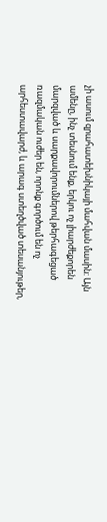չի ասում զրահատեխնիկայի մահվան մասին: Այն ամենը, ինչ տեսնում ենք, երկու ոչ լիարժեքորեն մարզված և սարքավորումներով թերհագեցած ռազմական ուժեր են, որոնք գործում են ոչ արհեստավարժ, և արագ ստեղծված տեսանյութեր,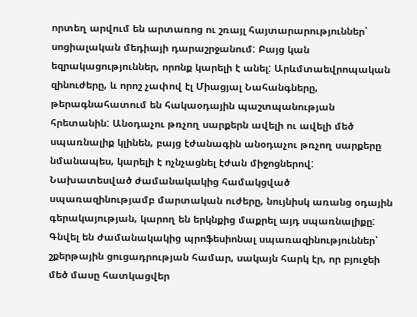որտեղ արվում են արտառոց ու շռայլ հայտարարություններ՝ սոցիալական մեդիայի դարաշրջանում: Բայց կան եզրակացություններ, որոնք կարելի է անել: Արևմտաեվրոպական զինուժերը, և որոշ չափով էլ Միացյալ Նահանգները, թերագնահատում են հակաօդային պաշտպանության հրետանին: Անօդաչու թռչող սարքերն ավելի ու ավելի մեծ սպառնալիք կլինեն, բայց էժանագին անօդաչու թռչող սարքերը նմանապես, կարելի է ոչնչացնել էժան միջոցներով: Նախատեսված ժամանակակից համակցված սպառազինությամբ մարտական ուժերը, նույնիսկ առանց օդային գերակայության, կարող են երկնքից մաքրել այդ սպառնալիքը: Գնվել են ժամանակակից պրոֆեսիոնալ սպառազինություններ՝ շքերթային ցուցադրության համար, սակայն հարկ էր, որ բյուջեի մեծ մասը հատկացվեր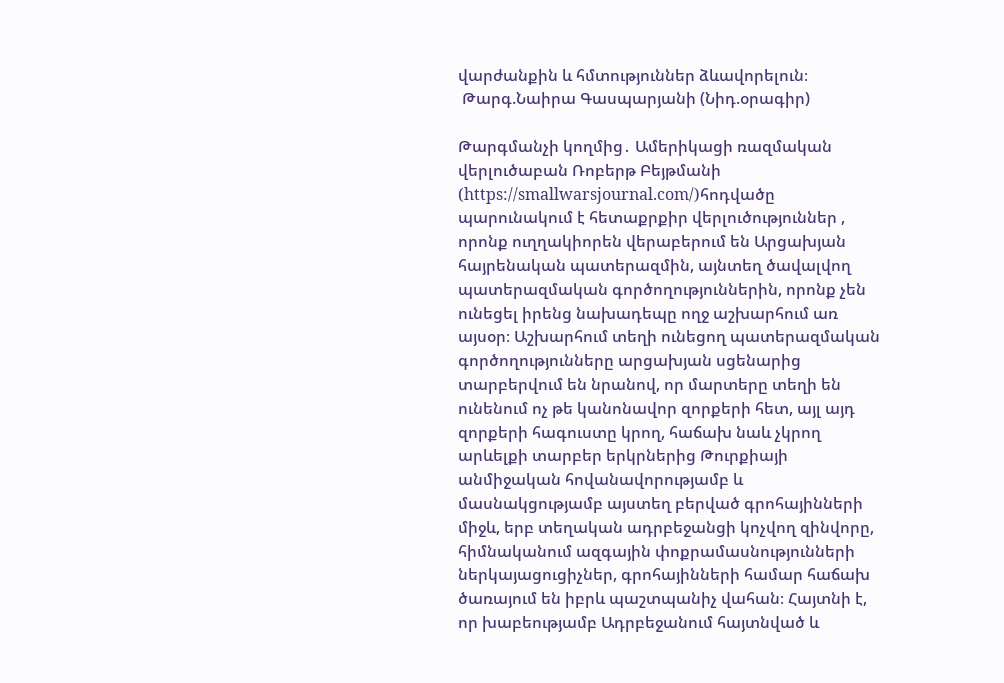վարժանքին և հմտություններ ձևավորելուն։
 Թարգ.Նաիրա Գասպարյանի (Նիդ.օրագիր)

Թարգմանչի կողմից․ Ամերիկացի ռազմական վերլուծաբան Ռոբերթ Բեյթմանի (https://smallwarsjournal.com/)հոդվածը պարունակում է հետաքրքիր վերլուծություններ , որոնք ուղղակիորեն վերաբերում են Արցախյան հայրենական պատերազմին, այնտեղ ծավալվող պատերազմական գործողություններին, որոնք չեն ունեցել իրենց նախադեպը ողջ աշխարհում առ այսօր։ Աշխարհում տեղի ունեցող պատերազմական գործողությունները արցախյան սցենարից տարբերվում են նրանով, որ մարտերը տեղի են ունենում ոչ թե կանոնավոր զորքերի հետ, այլ այդ զորքերի հագուստը կրող, հաճախ նաև չկրող արևելքի տարբեր երկրներից Թուրքիայի անմիջական հովանավորությամբ և մասնակցությամբ այստեղ բերված գրոհայինների միջև, երբ տեղական ադրբեջանցի կոչվող զինվորը, հիմնականում ազգային փոքրամասնությունների ներկայացուցիչներ, գրոհայինների համար հաճախ ծառայում են իբրև պաշտպանիչ վահան։ Հայտնի է, որ խաբեությամբ Ադրբեջանում հայտնված և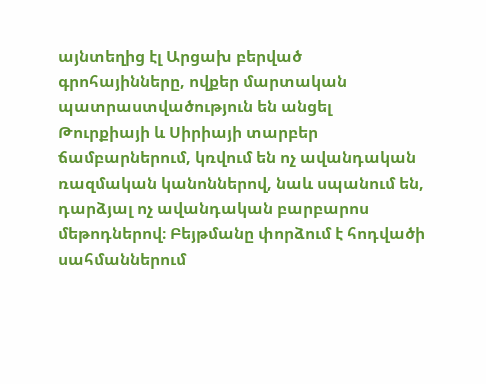այնտեղից էլ Արցախ բերված գրոհայինները, ովքեր մարտական պատրաստվածություն են անցել Թուրքիայի և Սիրիայի տարբեր ճամբարներում, կռվում են ոչ ավանդական ռազմական կանոններով, նաև սպանում են, դարձյալ ոչ ավանդական բարբարոս մեթոդներով։ Բեյթմանը փորձում է հոդվածի սահմաններում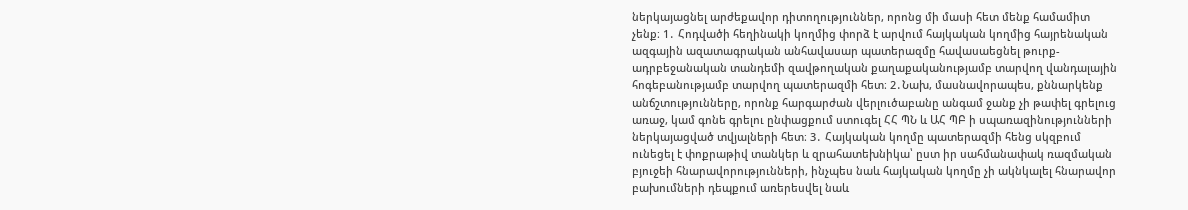ներկայացնել արժեքավոր դիտողություններ, որոնց մի մասի հետ մենք համամիտ չենք։ 1․ Հոդվածի հեղինակի կողմից փորձ է արվում հայկական կողմից հայրենական ազգային ազատագրական անհավասար պատերազմը հավասաեցնել թուրք-ադրբեջանական տանդեմի զավթողական քաղաքականությամբ տարվող վանդալային հոգեբանությամբ տարվող պատերազմի հետ։ 2․Նախ, մասնավորապես, քննարկենք անճշտությունները, որոնք հարգարժան վերլուծաբանը անգամ ջանք չի թափել գրելուց առաջ, կամ գոնե գրելու ընփացքում ստուգել ՀՀ ՊՆ և ԱՀ ՊԲ ի սպառազինությունների ներկայացված տվյալների հետ։ 3․ Հայկական կողմը պատերազմի հենց սկզբում ունեցել է փոքրաթիվ տանկեր և զրահատեխնիկա՝ ըստ իր սահմանափակ ռազմական բյուջեի հնարավորությունների, ինչպես նաև հայկական կողմը չի ակնկալել հնարավոր բախումների դեպքում առերեսվել նաև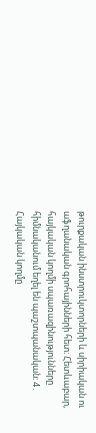թուրքական ինստրուկտորների և սիրիական ու աֆղանական գրոհայինների հետ։ Հետևաբար, հայկական կողմի սպառազինությունները հիմնականում եղել են պաշտպանական։ 4․ Հայկական կողմը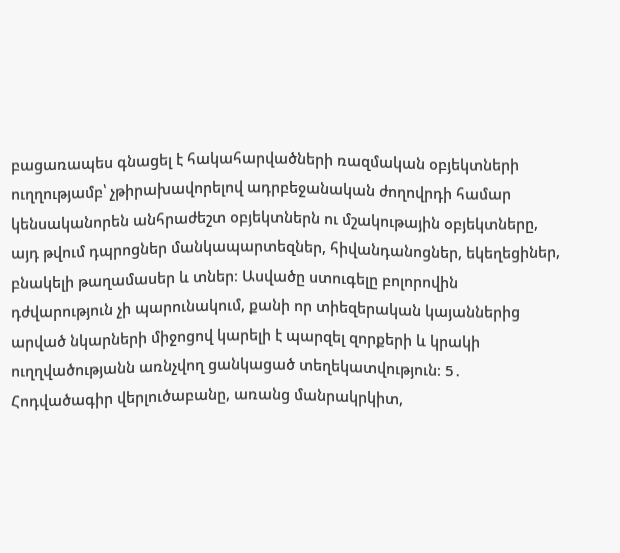բացառապես գնացել է հակահարվածների ռազմական օբյեկտների ուղղությամբ՝ չթիրախավորելով ադրբեջանական ժողովրդի համար կենսականորեն անհրաժեշտ օբյեկտներն ու մշակութային օբյեկտները, այդ թվում դպրոցներ մանկապարտեզներ, հիվանդանոցներ, եկեղեցիներ, բնակելի թաղամասեր և տներ։ Ասվածը ստուգելը բոլորովին դժվարություն չի պարունակում, քանի որ տիեզերական կայաններից արված նկարների միջոցով կարելի է պարզել զորքերի և կրակի ուղղվածությանն առնչվող ցանկացած տեղեկատվություն։ 5․ Հոդվածագիր վերլուծաբանը, առանց մանրակրկիտ,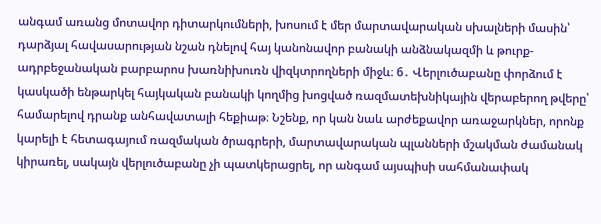անգամ առանց մոտավոր դիտարկումների, խոսում է մեր մարտավարական սխալների մասին՝ դարձյալ հավասարության նշան դնելով հայ կանոնավոր բանակի անձնակազմի և թուրք-ադրբեջանական բարբարոս խառնիխուռն վիզկտրողների միջև։ 6․ Վերլուծաբանը փորձում է կասկածի ենթարկել հայկական բանակի կողմից խոցված ռազմատեխնիկային վերաբերող թվերը՝ համարելով դրանք անհավատալի հեքիաթ։ Նշենք, որ կան նաև արժեքավոր առաջարկներ, որոնք կարելի է հետագայում ռազմական ծրագրերի, մարտավարական պլանների մշակման ժամանակ կիրառել, սակայն վերլուծաբանը չի պատկերացրել, որ անգամ այսպիսի սահմանափակ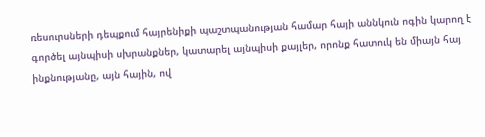ռեսուրսների դեպքում հայրենիքի պաշտպանության համար հայի աննկուն ոգին կարող է գործել այնպիսի սխրանքներ, կատարել այնպիսի քայլեր, որոնք հատուկ են միայն հայ ինքնությանը, այն հային, ով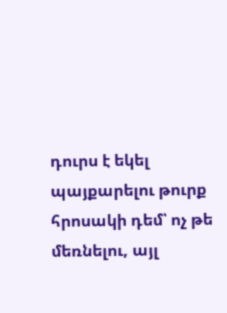դուրս է եկել պայքարելու թուրք հրոսակի դեմ՝ ոչ թե մեռնելու, այլ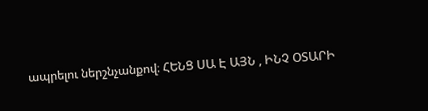ապրելու ներշնչանքով։ ՀԵՆՑ ՍԱ Է ԱՅՆ , ԻՆՉ ՕՏԱՐԻ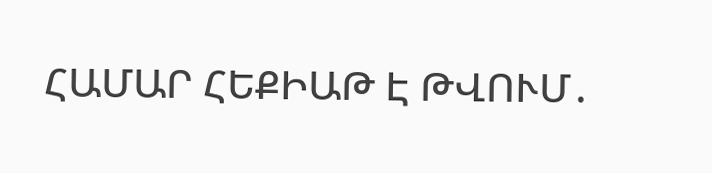ՀԱՄԱՐ ՀԵՔԻԱԹ Է ԹՎՈՒՄ․